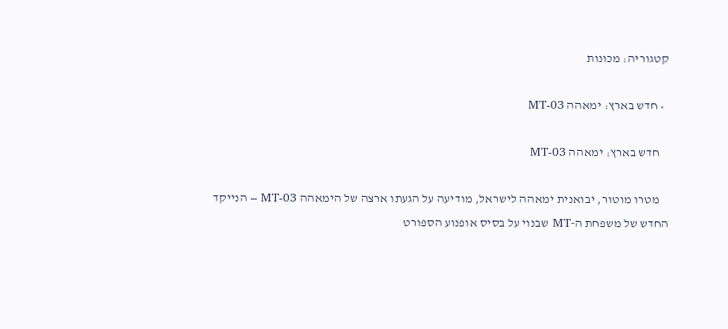קטגוריה: מכונות

  • חדש בארץ: ימאהה MT-03

    חדש בארץ: ימאהה MT-03

    מטרו מוטור, יבואנית ימאהה לישראל, מודיעה על הגעתו ארצה של הימאהה MT-03 – הנייקד החדש של משפחת ה-MT שבנוי על בסיס אופנוע הספורט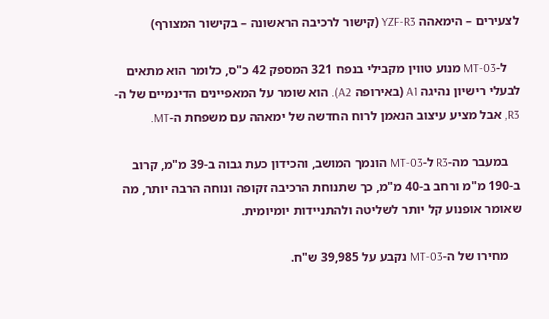לצעירים – הימאהה YZF-R3 (קישור לרכיבה הראשונה – בקישור המצורף)

    ל-MT-03 מנוע טווין מקבילי בנפח 321 המספק 42 כ"ס, כלומר הוא מתאים לבעלי רישיון נהיגה A1 (באירופה A2). הוא שומר על המאפיינים הדינמיים של ה-R3, אבל מציע עיצוב הנאמן לרוח החדשה של ימאהה עם משפחת ה-MT.

    במעבר מה-R3 ל-MT-03 הונמך המושב, והכידון כעת גבוה ב-39 מ"מ, קרוב ב-190 מ"מ ורחב ב-40 מ"מ, כך שתנוחת הרכיבה זקופה ונוחה הרבה יותר, מה שאומר אופנוע קל יותר לשליטה ולהתניידות יומיומית.

    מחירו של ה-MT-03 נקבע על 39,985 ש"ח.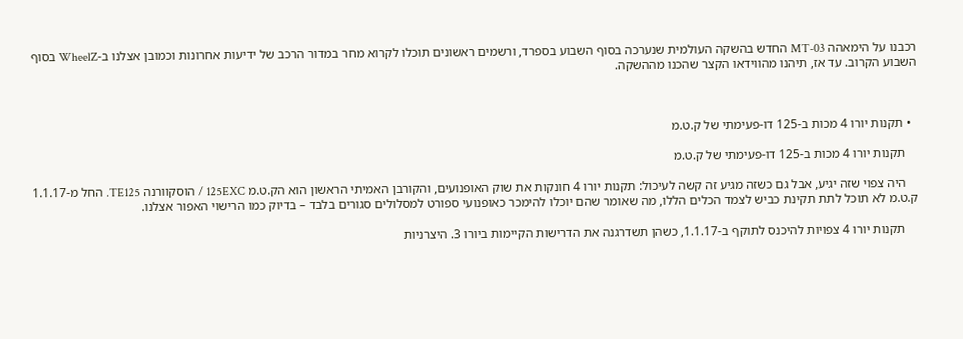רכבנו על הימאהה MT-03 החדש בהשקה העולמית שנערכה בסוף השבוע בספרד, ורשמים ראשונים תוכלו לקרוא מחר במדור הרכב של ידיעות אחרונות וכמובן אצלנו ב-WheelZ בסוף השבוע הקרוב. עד אז, תיהנו מהווידאו הקצר שהכנו מההשקה.



  • תקנות יורו 4 מכות ב-125 דו-פעימתי של ק.ט.מ

    תקנות יורו 4 מכות ב-125 דו-פעימתי של ק.ט.מ

    היה צפוי שזה יגיע, אבל גם כשזה מגיע זה קשה לעיכול: תקנות יורו 4 חונקות את שוק האופנועים, והקורבן האמיתי הראשון הוא הק.ט.מ 125EXC / הוסקוורנה TE125. החל מ-1.1.17 ק.ט.מ לא תוכל לתת תקינת כביש לצמד הכלים הללו, מה שאומר שהם יוכלו להימכר כאופנועי ספורט למסלולים סגורים בלבד – בדיוק כמו הרישוי האפור אצלנו.

    תקנות יורו 4 צפויות להיכנס לתוקף ב-1.1.17, כשהן תשדרגנה את הדרישות הקיימות ביורו 3. היצרניות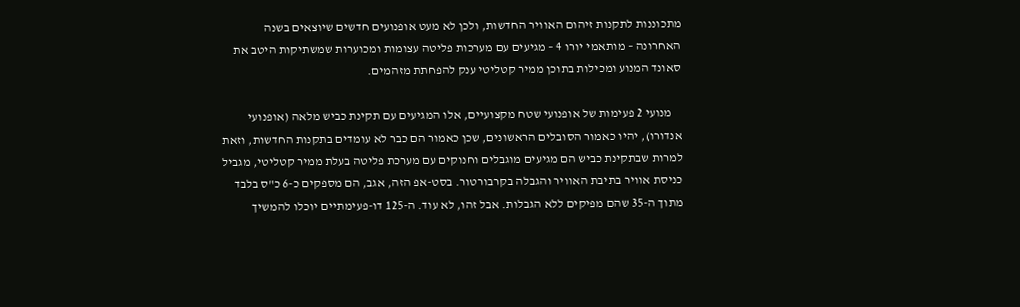מתכוננות לתקנות זיהום האוויר החדשות, ולכן לא מעט אופנועים חדשים שיוצאים בשנה האחרונה – מותאמי יורו 4 – מגיעים עם מערכות פליטה עצומות ומכוערות שמשתיקות היטב את סאונד המנוע ומכילות בתוכן ממיר קטליטי ענק להפחתת מזהמים.

    מנועי 2 פעימות של אופנועי שטח מקצועיים, אלו המגיעים עם תקינת כביש מלאה (אופנועי אנדורו), יהיו כאמור הסובלים הראשונים, שכן כאמור הם כבר לא עומדים בתקנות החדשות, וזאת למרות שבתקינת כביש הם מגיעים מוגבלים וחנוקים עם מערכת פליטה בעלת ממיר קטליטי, מגביל כניסת אוויר בתיבת האוויר והגבלה בקרבורטור. בסט-אפ הזה, אגב, הם מספקים כ-6 כ"ס בלבד מתוך ה-35 שהם מפיקים ללא הגבלות. אבל זהו, לא עוד. ה-125 דו-פעימתיים יוכלו להמשיך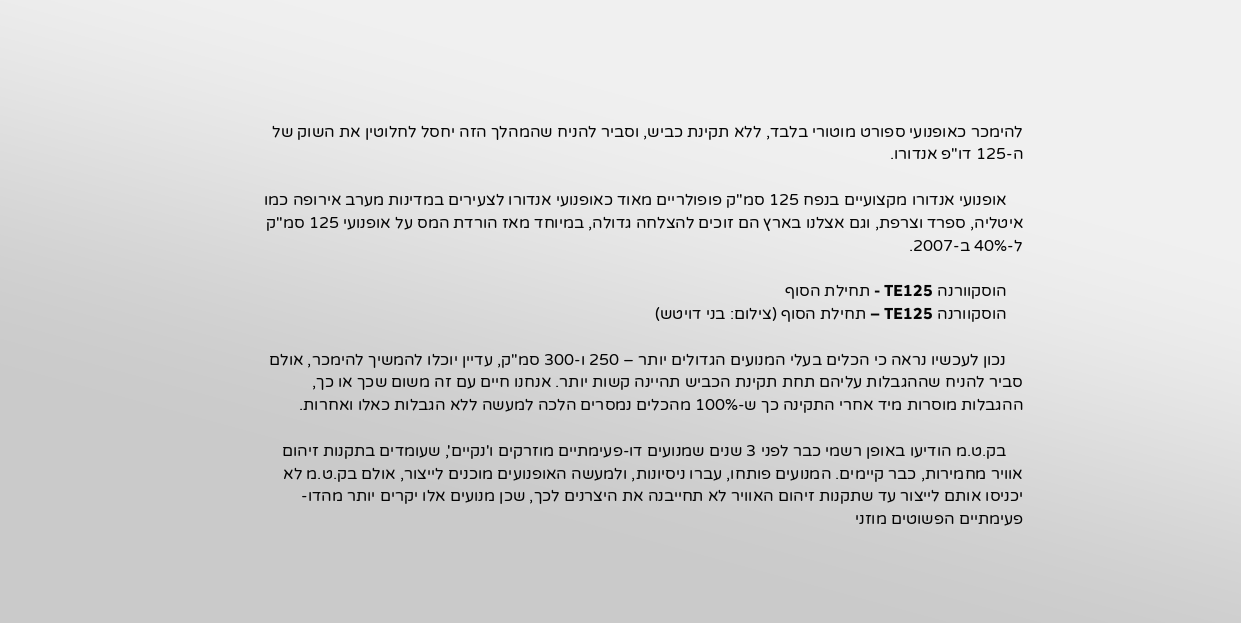להימכר כאופנועי ספורט מוטורי בלבד, ללא תקינת כביש, וסביר להניח שהמהלך הזה יחסל לחלוטין את השוק של ה-125 דו"פ אנדורו.

    אופנועי אנדורו מקצועיים בנפח 125 סמ"ק פופולריים מאוד כאופנועי אנדורו לצעירים במדינות מערב אירופה כמו איטליה, ספרד וצרפת, וגם אצלנו בארץ הם זוכים להצלחה גדולה, במיוחד מאז הורדת המס על אופנועי 125 סמ"ק ל-40% ב-2007.

    הוסקוורנה TE125 - תחילת הסוף
    הוסקוורנה TE125 – תחילת הסוף (צילום: בני דויטש)

    נכון לעכשיו נראה כי הכלים בעלי המנועים הגדולים יותר – 250 ו-300 סמ"ק, עדיין יוכלו להמשיך להימכר, אולם סביר להניח שההגבלות עליהם תחת תקינת הכביש תהיינה קשות יותר. אנחנו חיים עם זה משום שכך או כך, ההגבלות מוסרות מיד אחרי התקינה כך ש-100% מהכלים נמסרים הלכה למעשה ללא הגבלות כאלו ואחרות.

    בק.ט.מ הודיעו באופן רשמי כבר לפני 3 שנים שמנועים דו-פעימתיים מוזרקים ו'נקיים', שעומדים בתקנות זיהום אוויר מחמירות, כבר קיימים. המנועים פותחו, עברו ניסיונות, ולמעשה האופנועים מוכנים לייצור, אולם בק.ט.מ לא יכניסו אותם לייצור עד שתקנות זיהום האוויר לא תחייבנה את היצרנים לכך, שכן מנועים אלו יקרים יותר מהדו-פעימתיים הפשוטים מוזני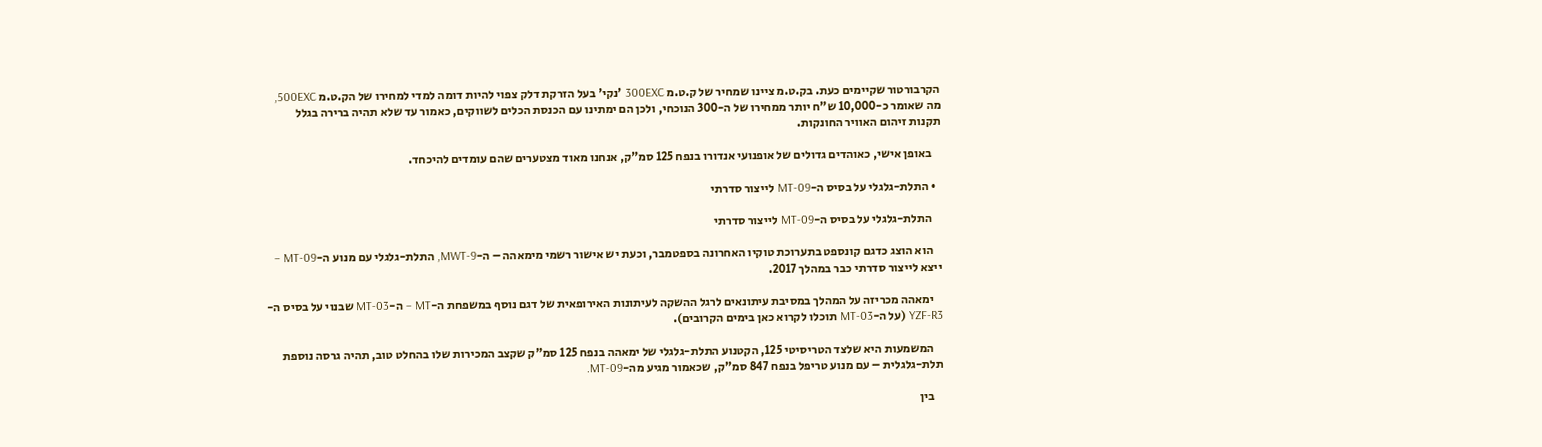הקרבורטור שקיימים כעת. בק.ט.מ ציינו שמחיר של ק.ט.מ 300EXC 'נקי' בעל הזרקת דלק צפוי להיות דומה למדי למחירו של הק.ט.מ 500EXC, מה שאומר כ-10,000 ש"ח יותר ממחירו של ה-300 הנוכחי, ולכן הם ימתינו עם הכנסת הכלים לשווקים, כאמור עד שלא תהיה ברירה בגלל תקנות זיהום האוויר החונקות.

    באופן אישי, כאוהדים גדולים של אופנועי אנדורו בנפח 125 סמ"ק, אנחנו מאוד מצטערים שהם עומדים להיכחד.

  • התלת-גלגלי על בסיס ה-MT-09 לייצור סדרתי

    התלת-גלגלי על בסיס ה-MT-09 לייצור סדרתי

    הוא הוצג כדגם קונספט בתערוכת טוקיו האחרונה בספטמבר, וכעת יש אישור רשמי מימאהה – ה-MWT-9, התלת-גלגלי עם מנוע ה-MT-09 – ייצא לייצור סדרתי כבר במהלך 2017.

    ימאהה מכריזה על המהלך במסיבת עיתונאים לרגל ההשקה לעיתונות האירופאית של דגם נוסף במשפחת ה-MT – ה-MT-03 שבנוי על בסיס ה-YZF-R3 (על ה-MT-03 תוכלו לקרוא כאן בימים הקרובים).

    המשמעות היא שלצד הטריסיטי 125, הקטנוע התלת-גלגלי של ימאהה בנפח 125 סמ"ק שקצב המכירות שלו בהחלט טוב, תהיה גרסה נוספת תלת-גלגלית – עם מנוע טריפל בנפח 847 סמ"ק, שכאמור מגיע מה-MT-09.

    בין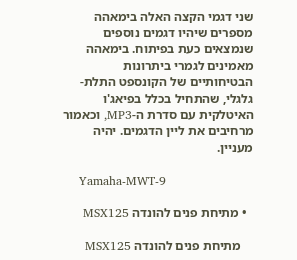שני דגמי הקצה האלה בימאהה מספרים שיהיו דגמים נוספים שנמצאים כעת בפיתוח. בימאהה מאמינים לגמרי ביתרונות הבטיחותיים של הקונספט התלת-גלגלי, שהתחיל בכלל בפיאג'ו האיטלקית עם סדרת ה-MP3, וכאמור מרחיבים את ליין הדגמים. יהיה מעניין.

    Yamaha-MWT-9

  • מתיחת פנים להונדה MSX125

    מתיחת פנים להונדה MSX125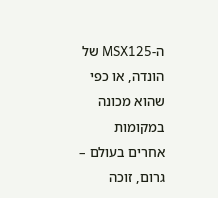ה-MSX125 של הונדה, או כפי שהוא מכונה במקומות אחרים בעולם – גרום, זוכה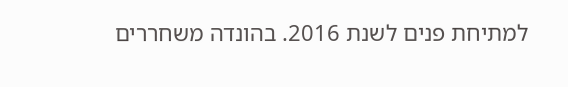למתיחת פנים לשנת 2016. בהונדה משחררים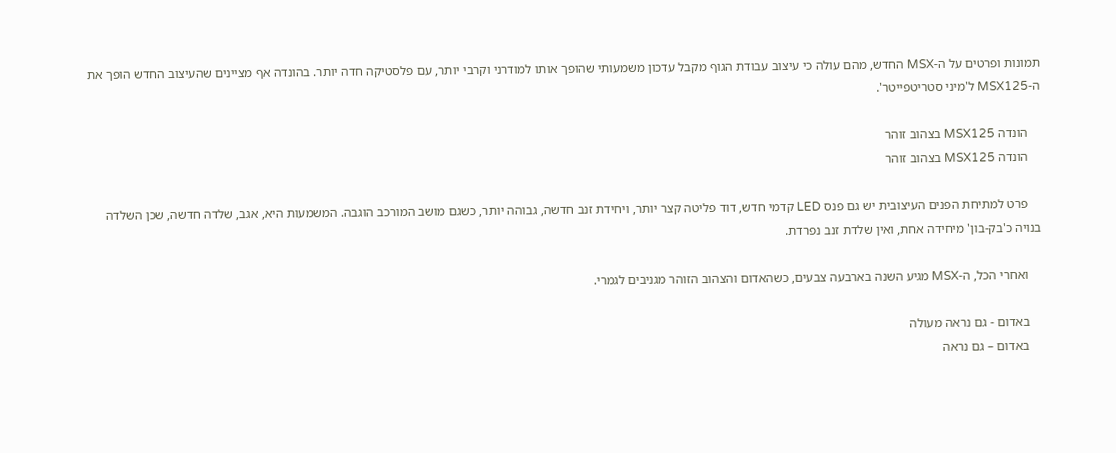תמונות ופרטים על ה-MSX החדש, מהם עולה כי עיצוב עבודת הגוף מקבל עדכון משמעותי שהופך אותו למודרני וקרבי יותר, עם פלסטיקה חדה יותר. בהונדה אף מציינים שהעיצוב החדש הופך את ה-MSX125 ל'מיני סטריטפייטר'.

    הונדה MSX125 בצהוב זוהר
    הונדה MSX125 בצהוב זוהר

    פרט למתיחת הפנים העיצובית יש גם פנס LED קדמי חדש, דוד פליטה קצר יותר, ויחידת זנב חדשה, גבוהה יותר, כשגם מושב המורכב הוגבה. המשמעות היא, אגב, שלדה חדשה, שכן השלדה בנויה כ'בק-בון' מיחידה אחת, ואין שלדת זנב נפרדת.

    ואחרי הכל, ה-MSX מגיע השנה בארבעה צבעים, כשהאדום והצהוב הזוהר מגניבים לגמרי.

    באדום - גם נראה מעולה
    באדום – גם נראה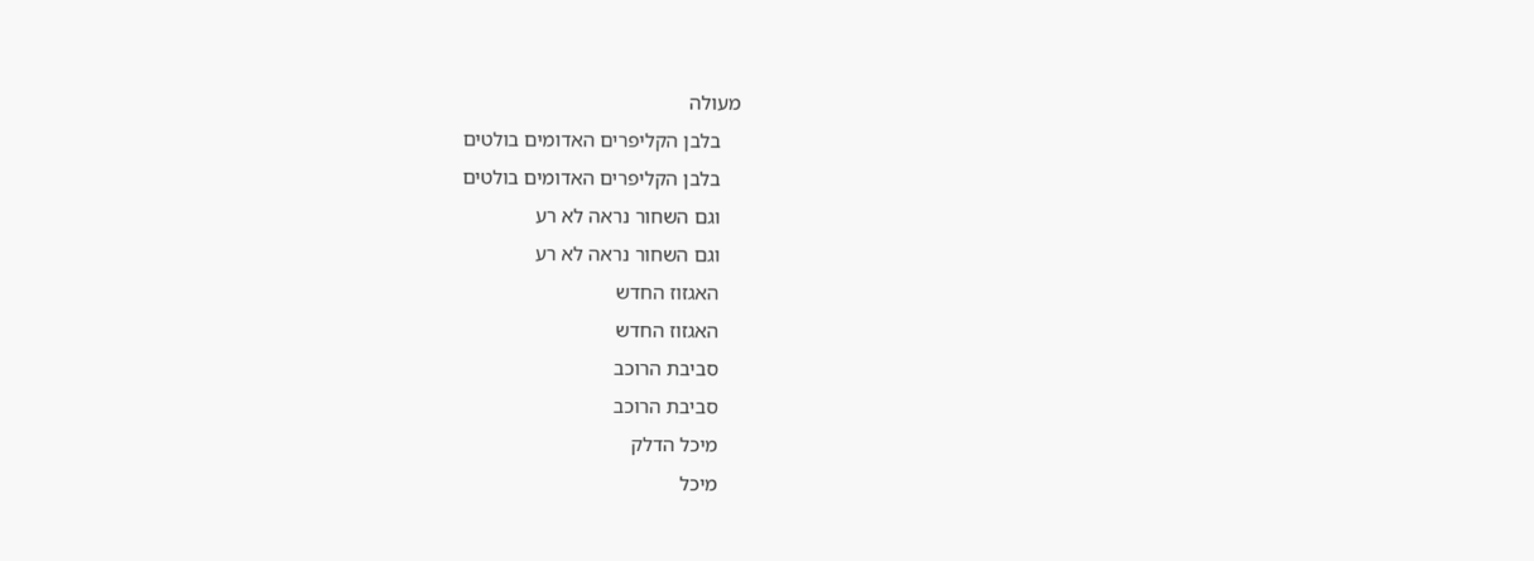מעולה
    בלבן הקליפרים האדומים בולטים
    בלבן הקליפרים האדומים בולטים
    וגם השחור נראה לא רע
    וגם השחור נראה לא רע
    האגזוז החדש
    האגזוז החדש
    סביבת הרוכב
    סביבת הרוכב
    מיכל הדלק
    מיכל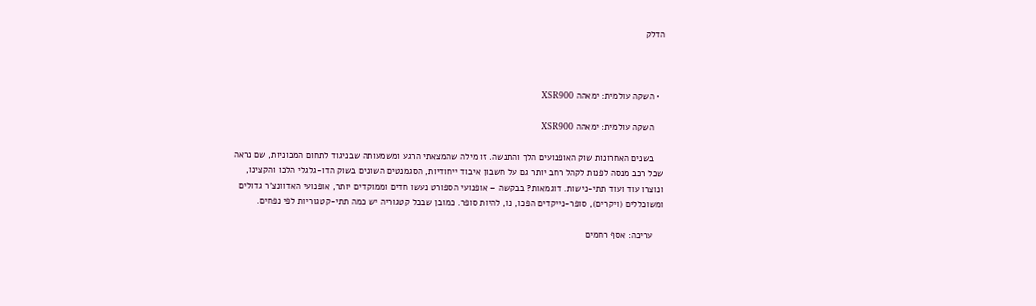הדלק



  • השקה עולמית: ימאהה XSR900

    השקה עולמית: ימאהה XSR900

    בשנים האחרונות שוק האופנועים הלך והתנשה. זו מילה שהמצאתי הרגע ומשמעותה שבניגוד לתחום המכוניות, שם נראה שכל רכב מנסה לפנות לקהל רחב יותר גם על חשבון איבוד ייחודיות, הסגמנטים השונים בשוק הדו-גלגלי הלכו והקצינו, ונוצרו עוד ועוד תתי-נישות. דוגמאות? בבקשה – אופנועי הספורט נעשו חדים וממוקדים יותר, אופנועי האדוונצ'ר גדולים ומשוכללים (ויקרים), סופר-נייקדים הפכו, נו, להיות סופר. כמובן שבכל קטגוריה יש כמה תתי-קטגוריות לפי נפחים.

    עריכה: אסף רחמים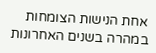אחת הנישות הצומחות במהרה בשנים האחרונות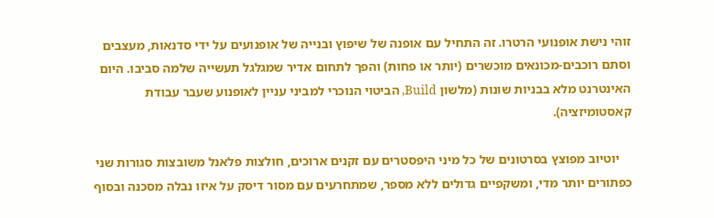זוהי נישת אופנועי הרטרו. זה התחיל עם אופנה של שיפוץ ובנייה של אופנועים על ידי סדנאות, מעצבים וסתם רוכבים-מכונאים מוכשרים (יותר או פחות) והפך לתחום אדיר שמגלגל תעשייה שלמה סביבו. היום האינטרנט מלא בבניות שונות (מלשון Build, הביטוי הנוכרי למביני עניין לאופנוע שעבר עבודת קאסטומיזציה).

    יוטיוב מפוצץ בסרטונים של כל מיני היפסטרים עם זקנים ארוכים, חולצות פלאנל משובצות סגורות שני כפתורים יותר מדי, ומשקפיים גדולים ללא מספר, שמתחרעים עם מסור דיסק על איזו נבלה מסכנה ובסוף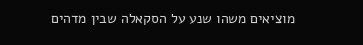מוציאים משהו שנע על הסקאלה שבין מדהים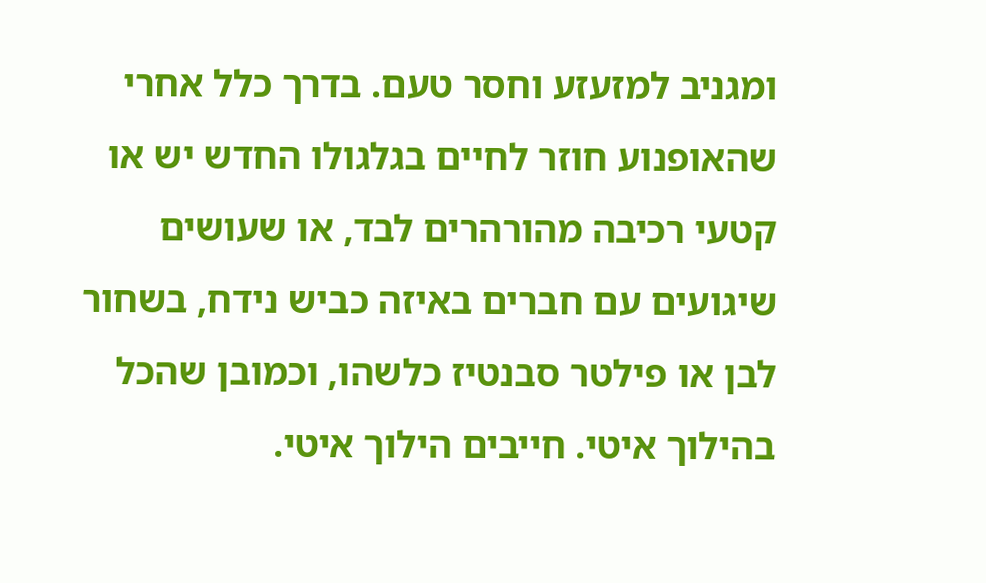ומגניב למזעזע וחסר טעם. בדרך כלל אחרי שהאופנוע חוזר לחיים בגלגולו החדש יש או קטעי רכיבה מהורהרים לבד, או שעושים שיגועים עם חברים באיזה כביש נידח, בשחור לבן או פילטר סבנטיז כלשהו, וכמובן שהכל בהילוך איטי. חייבים הילוך איטי.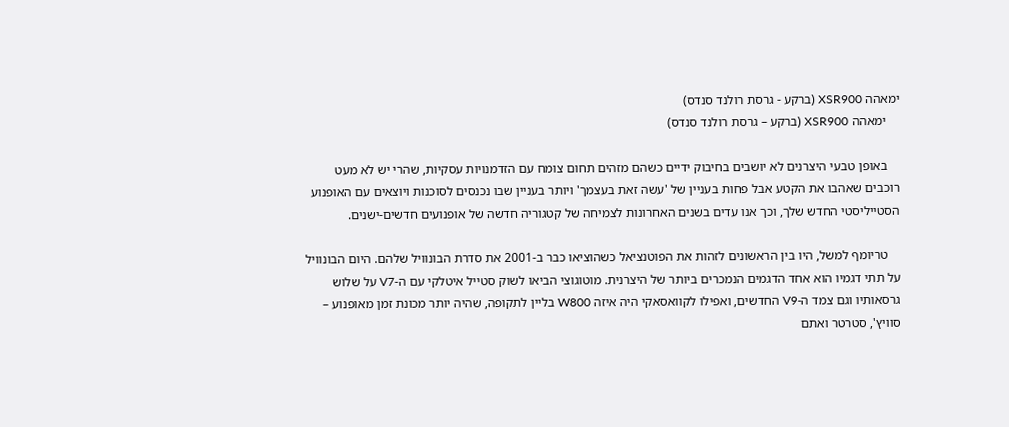ימאהה XSR900 (ברקע - גרסת רולנד סנדס)
    ימאהה XSR900 (ברקע – גרסת רולנד סנדס)

    באופן טבעי היצרנים לא יושבים בחיבוק ידיים כשהם מזהים תחום צומח עם הזדמנויות עסקיות, שהרי יש לא מעט רוכבים שאהבו את הקטע אבל פחות בעניין של 'עשה זאת בעצמך' ויותר בעניין שבו נכנסים לסוכנות ויוצאים עם האופנוע הסטייליסטי החדש שלך, וכך אנו עדים בשנים האחרונות לצמיחה של קטגוריה חדשה של אופנועים חדשים-ישנים.

    טריומף למשל, היו בין הראשונים לזהות את הפוטנציאל כשהוציאו כבר ב-2001 את סדרת הבונוויל שלהם. היום הבונוויל על תתי דגמיו הוא אחד הדגמים הנמכרים ביותר של היצרנית. מוטוגוצי הביאו לשוק סטייל איטלקי עם ה-V7 על שלוש גרסאותיו וגם צמד ה-V9 החדשים, ואפילו לקוואסאקי היה איזה W800 בליין לתקופה, שהיה יותר מכונת זמן מאופנוע – סוויץ', סטרטר ואתם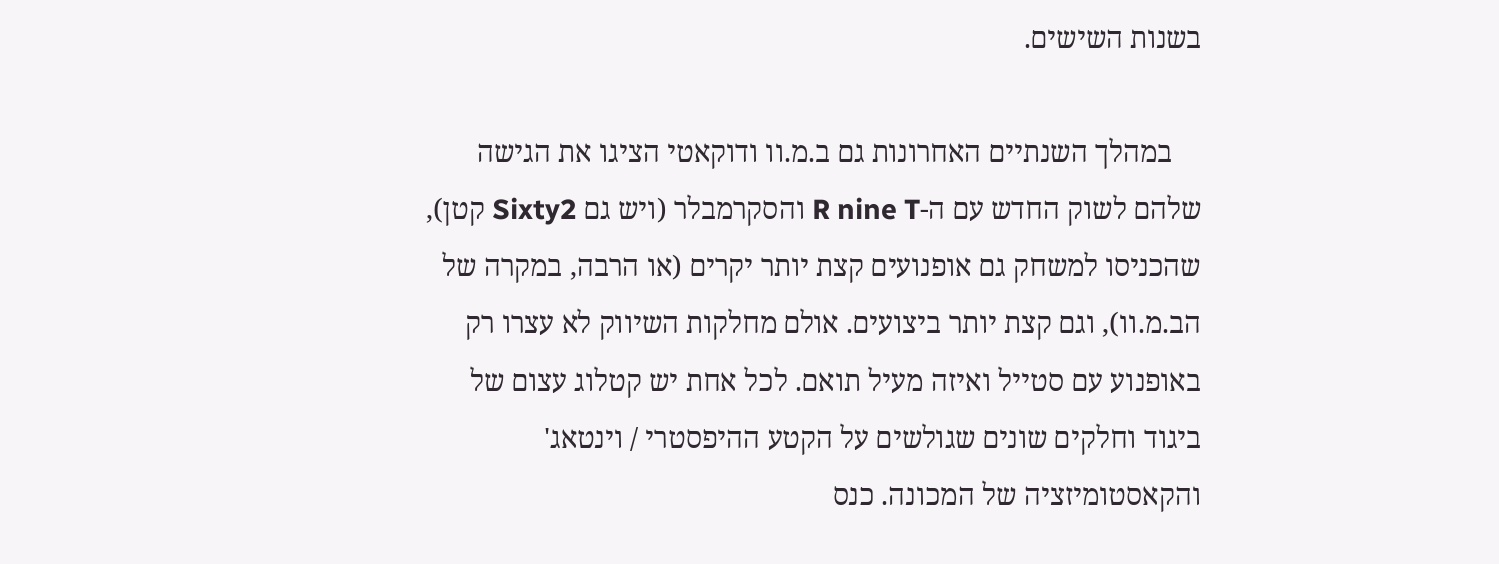בשנות השישים.

    במהלך השנתיים האחרונות גם ב.מ.וו ודוקאטי הציגו את הגישה שלהם לשוק החדש עם ה-R nine T והסקרמבלר (ויש גם Sixty2 קטן), שהכניסו למשחק גם אופנועים קצת יותר יקרים (או הרבה, במקרה של הב.מ.וו), וגם קצת יותר ביצועים. אולם מחלקות השיווק לא עצרו רק באופנוע עם סטייל ואיזה מעיל תואם. לכל אחת יש קטלוג עצום של ביגוד וחלקים שונים שגולשים על הקטע ההיפסטרי / וינטאג' והקאסטומיזציה של המכונה. כנס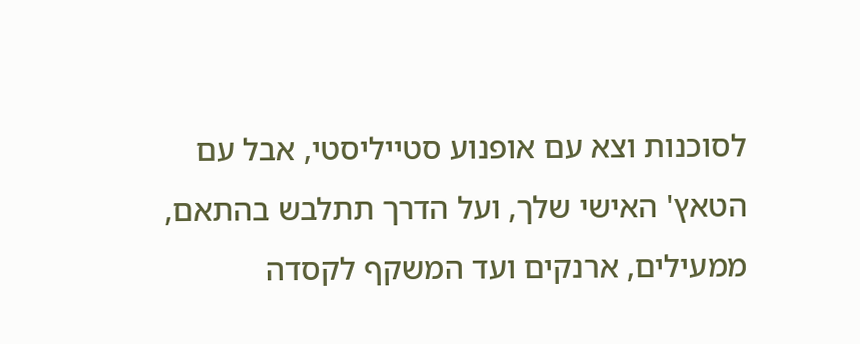לסוכנות וצא עם אופנוע סטייליסטי, אבל עם הטאץ' האישי שלך, ועל הדרך תתלבש בהתאם, ממעילים, ארנקים ועד המשקף לקסדה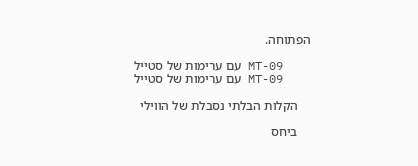הפתוחה.

    MT-09 עם ערימות של סטייל
    MT-09 עם ערימות של סטייל

    הקלות הבלתי נסבלת של הווילי

    ביחס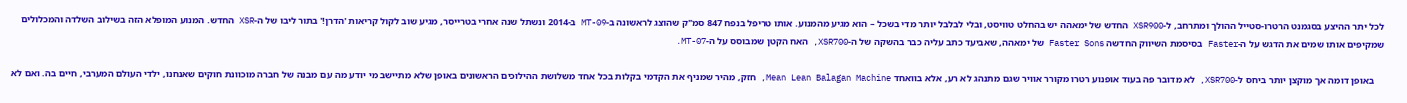לכל יתר ההיצע בסגמנט הרטרו-סטייל ההולך ומתרחב, ל-XSR900 החדש של ימאהה יש בהחלט טוויסט, ובלי לבלבל יותר מדי בשכל – הוא מגיע מהמנוע. אותו טריפל בנפח 847 סמ"ק שהוצג לראשונה ב-MT-09 ב-2014 ונשתל שנה אחרי בטרייסר, מגיע שוב לקול קריאות 'הדרן!' בתור ליבו של ה-XSR החדש. המנוע המופלא הזה בשילוב השלדה והמכלולים שמקיפים אותו שמים את הדגש על ה-Faster בסיסמת השיווק החדשה Faster Sons של ימאהה, שאביעד כתב עליה כבר בהשקה של ה-XSR700, האח הקטן שמבוסס על ה-MT-07.

    באופן דומה אך מוקצן יותר ביחס ל-XSR700, לא מדובר פה בעוד אופנוע רטרו מקורר אוויר שגם מתנהג לא רע, אלא בוואחד Mean Lean Balagan Machine, חזק, מהיר שמניף את הקדמי בקלות בכל אחד משלושת ההילוכים הראשונים באופן שלא מתיישב מי יודע מה עם מבנה של חברה מוכוונת חוקים שאנחנו, ילדי העולם המערבי, חיים בה. ואם לא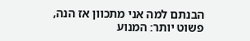הבנתם למה אני מתכוון אז הנה, פשוט יותר: המנוע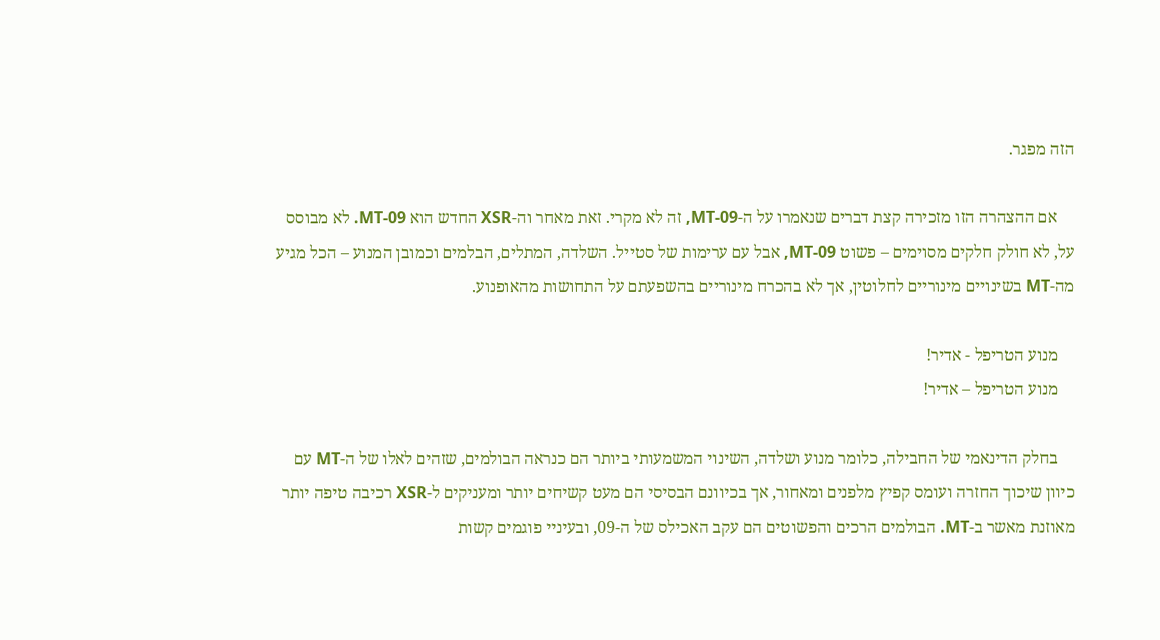הזה מפגר.

    אם ההצהרה הזו מזכירה קצת דברים שנאמרו על ה-MT-09, זה לא מקרי. זאת מאחר וה-XSR החדש הוא MT-09. לא מבוסס על, לא חולק חלקים מסוימים – פשוט MT-09, אבל עם ערימות של סטייל. השלדה, המתלים, הבלמים וכמובן המנוע – הכל מגיע מה-MT בשינויים מינוריים לחלוטין, אך לא בהכרח מינוריים בהשפעתם על התחושות מהאופנוע.

    מנוע הטריפל - אדיר!
    מנוע הטריפל – אדיר!

    בחלק הדינאמי של החבילה, כלומר מנוע ושלדה, השינוי המשמעותי ביותר הם כנראה הבולמים, שזהים לאלו של ה-MT עם כיוון שיכוך החזרה ועומס קפיץ מלפנים ומאחור, אך בכיוונם הבסיסי הם מעט קשיחים יותר ומעניקים ל-XSR רכיבה טיפה יותר מאוזנת מאשר ב-MT. הבולמים הרכים והפשוטים הם עקב האכילס של ה-09, ובעיניי פוגמים קשות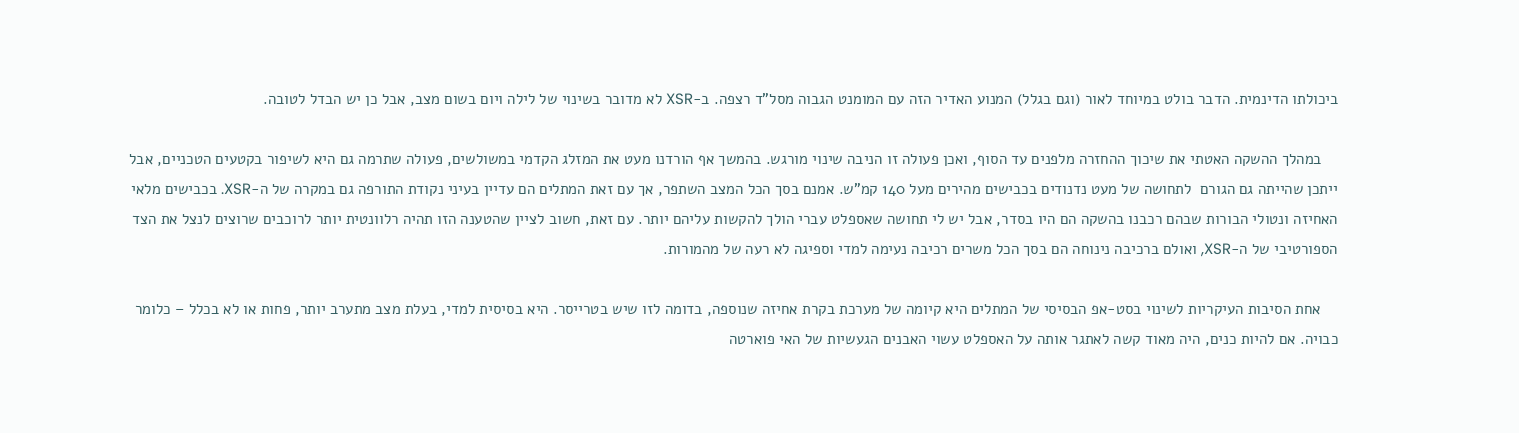ביכולתו הדינמית. הדבר בולט במיוחד לאור (וגם בגלל) המנוע האדיר הזה עם המומנט הגבוה מסל"ד רצפה. ב-XSR לא מדובר בשינוי של לילה ויום בשום מצב, אבל כן יש הבדל לטובה.

    במהלך ההשקה האטתי את שיכוך ההחזרה מלפנים עד הסוף, ואכן פעולה זו הניבה שינוי מורגש. בהמשך אף הורדנו מעט את המזלג הקדמי במשולשים, פעולה שתרמה גם היא לשיפור בקטעים הטכניים, אבל ייתכן שהייתה גם הגורם  לתחושה של מעט נדנודים בכבישים מהירים מעל 140 קמ"ש. אמנם בסך הכל המצב השתפר, אך עם זאת המתלים הם עדיין בעיני נקודת התורפה גם במקרה של ה-XSR. בכבישים מלאי האחיזה ונטולי הבורות שבהם רכבנו בהשקה הם היו בסדר, אבל יש לי תחושה שאספלט עברי הולך להקשות עליהם יותר. עם זאת, חשוב לציין שהטענה הזו תהיה רלוונטית יותר לרוכבים שרוצים לנצל את הצד הספורטיבי של ה-XSR, ואולם ברכיבה נינוחה הם בסך הכל משרים רכיבה נעימה למדי וספיגה לא רעה של מהמורות.

    אחת הסיבות העיקריות לשינוי בסט-אפ הבסיסי של המתלים היא קיומה של מערכת בקרת אחיזה שנוספה, בדומה לזו שיש בטרייסר. היא בסיסית למדי, בעלת מצב מתערב יותר, פחות או לא בכלל – כלומר כבויה. אם להיות כנים, היה מאוד קשה לאתגר אותה על האספלט עשוי האבנים הגעשיות של האי פוארטה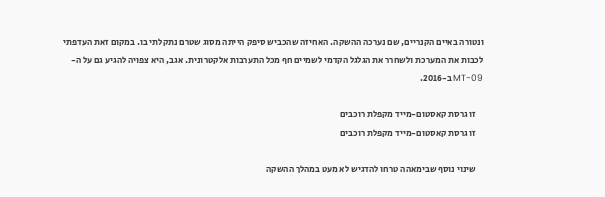ונטורה באיים הקנריים, שם נערכה ההשקה. האחיזה שהכביש סיפק הייתה מסוג שטרם נתקלתי בו. במקום זאת העדפתי לכבות את המערכת ולשחרר את הגלגל הקדמי לשמיים חף מכל התערבות אלקטרונית. אגב, היא צפויה להגיע גם על ה-MT-09 ב-2016.

    זו גרסת קאסטום-מייד מקפלת רוכבים
    זו גרסת קאסטום-מייד מקפלת רוכבים

    שינוי נוסף שבימאהה טרחו להדגיש לא מעט במהלך ההשקה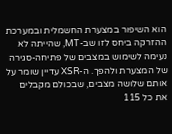הוא השיפור במצערת החשמלית ובמערכת ההזרקה ביחס לזו שב-MT, שהייתה לא נעימה לשימוש במצבים של פתיחה-סגירה של המצערת ולהפך. ה-XSR עדיין שומר על אותם שלושה מצבים, שבכולם מקבלים את כל 115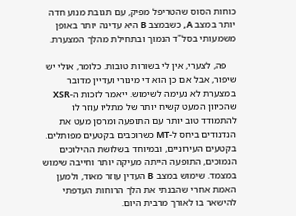כוחות הסוס שהטריפל מפיק, עם תגובת מנוע חדה יותר במצב A, כשבמצב B היא עדינה יותר באופן משמעותי בסל"ד הנמוך ובתחילת מהלך המצערת.

    פה, לצערי, אין לי בשורות טובות. כלומר, אולי יש שיפור, אבל אם כן הוא די מינורי ועדיין מדובר במצערת לא נעימה לשימוש. ייאמר לזכות ה-XSR שהכיוון המעט קשיח יותר של מתליו עוזר לו להתמודד טוב יותר עם התופעה ומרסן מעט את הנדנודים ביחס ל-MT כשרוכבים בקטעים מפותלים. בקטעים העירוניים, ובמיוחד בשלושת ההילוכים הנמוכים, התופעה הייתה מעיקה יותר וחייבה שימוש במצמד. שימוש במצב B העדין עוזר מאוד, ולמען האמת אחרי שהבנתי את הלך הרוחות העדפתי להישאר בו לאורך מרבית היום.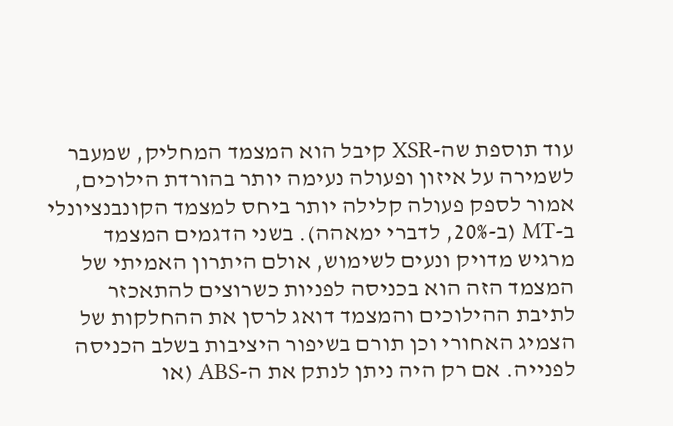עוד תוספת שה-XSR קיבל הוא המצמד המחליק, שמעבר לשמירה על איזון ופעולה נעימה יותר בהורדת הילוכים, אמור לספק פעולה קלילה יותר ביחס למצמד הקונבנציונלי ב-MT (ב-20%, לדברי ימאהה). בשני הדגמים המצמד מרגיש מדויק ונעים לשימוש, אולם היתרון האמיתי של המצמד הזה הוא בכניסה לפניות כשרוצים להתאכזר לתיבת ההילוכים והמצמד דואג לרסן את ההחלקות של הצמיג האחורי וכן תורם בשיפור היציבות בשלב הכניסה לפנייה. אם רק היה ניתן לנתק את ה-ABS (או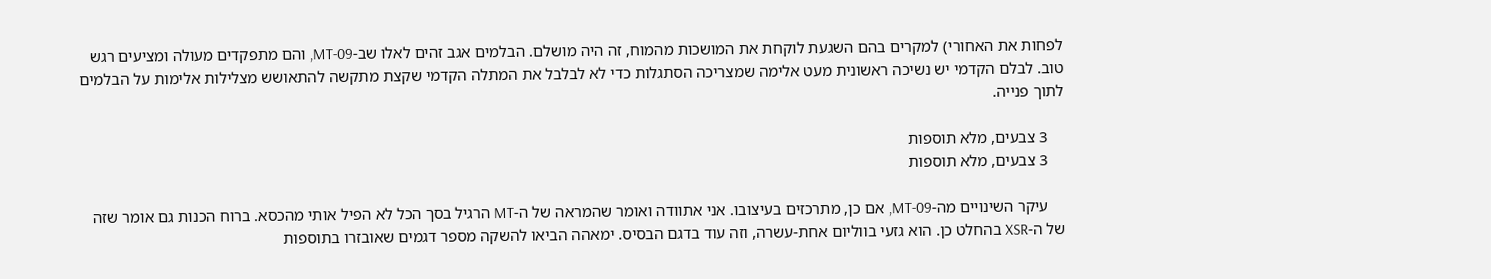לפחות את האחורי) למקרים בהם השגעת לוקחת את המושכות מהמוח, זה היה מושלם. הבלמים אגב זהים לאלו שב-MT-09, והם מתפקדים מעולה ומציעים רגש טוב. לבלם הקדמי יש נשיכה ראשונית מעט אלימה שמצריכה הסתגלות כדי לא לבלבל את המתלה הקדמי שקצת מתקשה להתאושש מצלילות אלימות על הבלמים לתוך פנייה.

    3 צבעים, מלא תוספות
    3 צבעים, מלא תוספות

    עיקר השינויים מה-MT-09, אם כן, מתרכזים בעיצובו. אני אתוודה ואומר שהמראה של ה-MT הרגיל בסך הכל לא הפיל אותי מהכסא. ברוח הכנות גם אומר שזה של ה-XSR בהחלט כן. הוא גזעי בווליום אחת-עשרה, וזה עוד בדגם הבסיס. ימאהה הביאו להשקה מספר דגמים שאובזרו בתוספות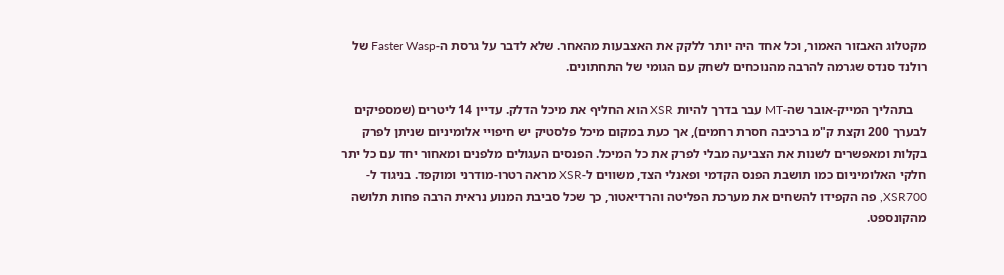מקטלוג האבזור האמור, וכל אחד היה יותר ללקק את האצבעות מהאחר. שלא לדבר על גרסת ה-Faster Wasp של רולנד סנדס שגרמה להרבה מהנוכחים לשחק עם הגומי של התחתונים.

    בתהליך המייק-אובר שה-MT עבר בדרך להיות XSR הוא החליף את מיכל הדלק. עדיין 14 ליטרים (שמספיקים לבערך 200 וקצת ק"מ ברכיבה חסרת רחמים), אך כעת במקום מיכל פלסטיק יש חיפויי אלומיניום שניתן לפרק בקלות ומאפשרים לשנות את הצביעה מבלי לפרק את כל המיכל. הפנסים העגולים מלפנים ומאחור יחד עם כל יתר חלקי האלומיניום כמו תושבת הפנס הקדמי ופאנלי הצד, משווים ל-XSR מראה רטרו-מודרני ומוקפד. בניגוד ל-XSR700, פה הקפידו להשחים את מערכת הפליטה והרדיאטור, כך שכל סביבת המנוע נראית הרבה פחות תלושה מהקונספט.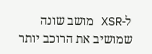ל-XSR מושב שונה שמושיב את הרוכב יותר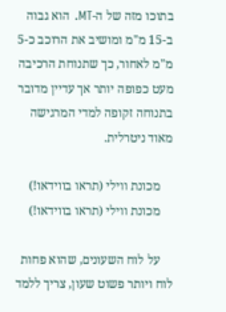בתוכו מזה של ה-MT. הוא גבוה ב-15 מ"מ ומושיב את הרוכב כ-5 מ"מ לאחור, כך שתנוחת הרכיבה מעט כפופה יותר אך עדיין מדובר בתנוחה זקופה למדי המרגישה מאוד ניטרלית.

    מכונת ווילי (תראו בווידאו!)
    מכונת ווילי (תראו בווידאו!)

    על לוח השעונים, שהוא פחות לוח ויותר פשוט שעון, צריך ללמד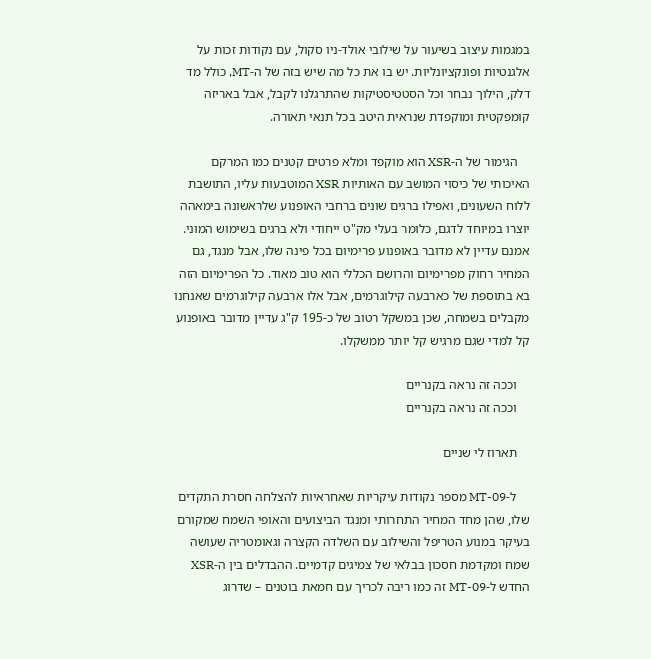במגמות עיצוב בשיעור על שילובי אולד-ניו סקול, עם נקודות זכות על אלגנטיות ופונקציונליות. יש בו את כל מה שיש בזה של ה-MT, כולל מד דלק, הילוך נבחר וכל הסטטיסטיקות שהתרגלנו לקבל, אבל באריזה קומפקטית ומוקפדת שנראית היטב בכל תנאי תאורה.

    הגימור של ה-XSR הוא מוקפד ומלא פרטים קטנים כמו המרקם האיכותי של כיסוי המושב עם האותיות XSR המוטבעות עליו, התושבת ללוח השעונים, ואפילו ברגים שונים ברחבי האופנוע שלראשונה בימאהה יוצרו במיוחד לדגם, כלומר בעלי מק"ט ייחודי ולא ברגים בשימוש המוני. אמנם עדיין לא מדובר באופנוע פרימיום בכל פינה שלו, אבל מנגד, גם המחיר רחוק מפרימיום והרושם הכללי הוא טוב מאוד. כל הפרימיום הזה בא בתוספת של כארבעה קילוגרמים, אבל אלו ארבעה קילוגרמים שאנחנו מקבלים בשמחה, שכן במשקל רטוב של כ-195 ק"ג עדיין מדובר באופנוע קל למדי שגם מרגיש קל יותר ממשקלו.

    וככה זה נראה בקנריים
    וככה זה נראה בקנריים

    תארוז לי שניים

    ל-MT-09 מספר נקודות עיקריות שאחראיות להצלחה חסרת התקדים שלו, שהן מחד המחיר התחרותי ומנגד הביצועים והאופי השמח שמקורם בעיקר במנוע הטריפל והשילוב עם השלדה הקצרה וגאומטריה שעושה שמח ומקדמת חסכון בבלאי של צמיגים קדמיים. ההבדלים בין ה-XSR החדש ל-MT-09 זה כמו ריבה לכריך עם חמאת בוטנים – שדרוג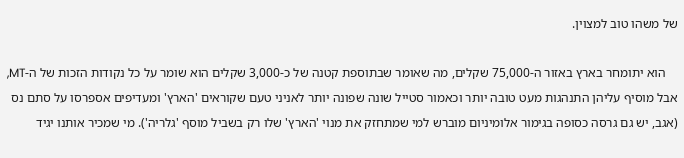של משהו טוב למצוין.

    הוא יתומחר בארץ באזור ה-75,000 שקלים, מה שאומר שבתוספת קטנה של כ-3,000 שקלים הוא שומר על כל נקודות הזכות של ה-MT, אבל מוסיף עליהן התנהגות מעט טובה יותר וכאמור סטייל שונה שפונה יותר לאניני טעם שקוראים 'הארץ' ומעדיפים אספרסו על סתם נס (אגב, יש גם גרסה כסופה בגימור אלומיניום מוברש למי שמתחזק את מנוי 'הארץ' שלו רק בשביל מוסף 'גלריה'). מי שמכיר אותנו יגיד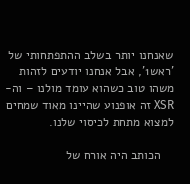שאנחנו יותר בשלב ההתפתחותי של 'ראש1', אבל אנחנו יודעים לזהות משהו טוב כשהוא עומד מולנו – וה-XSR זה אופנוע שהיינו מאוד שמחים למצוא מתחת לכיסוי שלנו.

    הכותב היה אורח של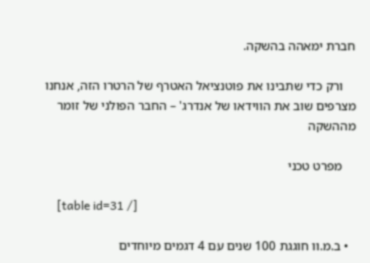חברת ימאהה בהשקה.

    ורק כדי שתבינו את פוטנציאל האטרף של הרטרו הזה, אנחנו מצרפים שוב את הווידאו של אנדרג' – החבר הפולני של זומר מההשקה

    מפרט טכני

    [table id=31 /]

  • ב.מ.וו חוגגת 100 שנים עם 4 דגמים מיוחדים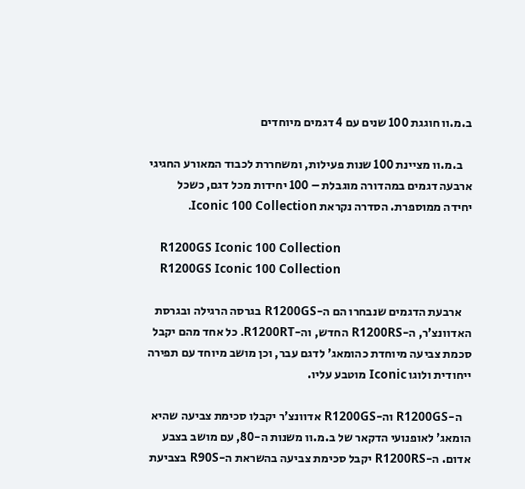ב.מ.וו חוגגת 100 שנים עם 4 דגמים מיוחדים

    ב.מ.וו מציינת 100 שנות פעילות, ומשחררת לכבוד המאורע החגיגי ארבעה דגמים במהדורה מוגבלת – 100 יחידות מכל דגם, כשכל יחידה ממוספרת. הסדרה נקראת Iconic 100 Collection.

    R1200GS Iconic 100 Collection
    R1200GS Iconic 100 Collection

    ארבעת הדגמים שנבחרו הם ה-R1200GS בגרסה הרגילה ובגרסת האדוונצ'ר, ה-R1200RS החדש, וה-R1200RT. כל אחד מהם יקבל סכמת צביעה מיוחדת כהומאג' לדגם עבר, וכן מושב מיוחד עם תפירה ייחודית ולוגו Iconic מוטבע עליו.

    ה-R1200GS וה-R1200GS אדוונצ'ר יקבלו סכימת צביעה שהיא הומאג' לאופנועי הדקאר של ב.מ.וו משנות ה-80, עם מושב בצבע אדום. ה-R1200RS יקבל סכימת צביעה בהשראת ה-R90S בצביעת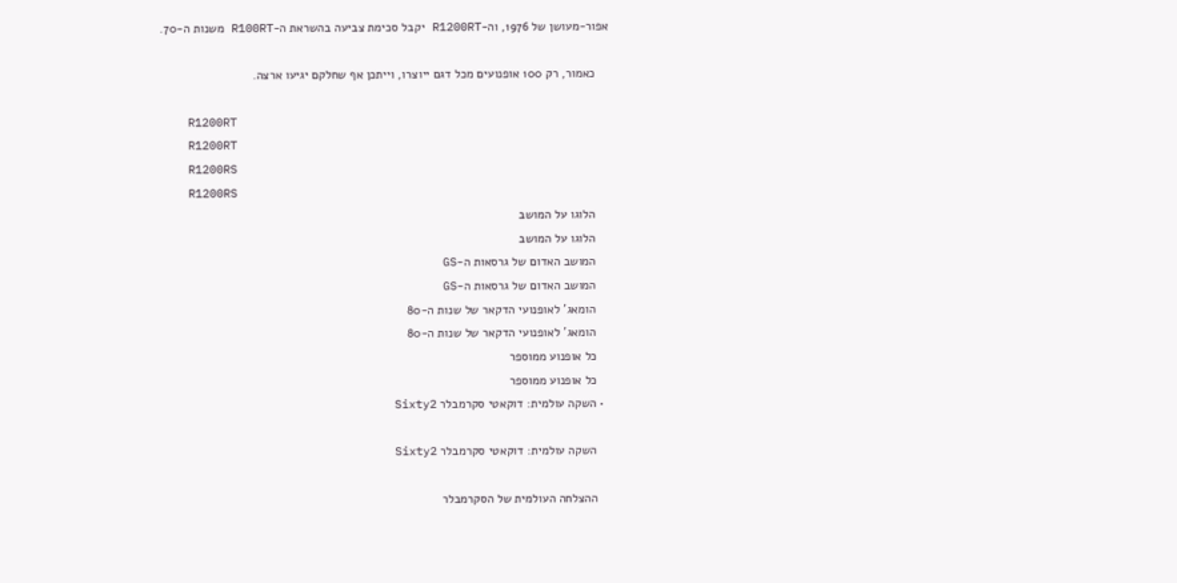אפור-מעושן של 1976, וה-R1200RT יקבל סכימת צביעה בהשראת ה-R100RT משנות ה-70.

    כאמור, רק 100 אופנועים מכל דגם ייוצרו, וייתכן אף שחלקם יגיעו ארצה.

    R1200RT
    R1200RT
    R1200RS
    R1200RS
    הלוגו על המושב
    הלוגו על המושב
    המושב האדום של גרסאות ה-GS
    המושב האדום של גרסאות ה-GS
    הומאג' לאופנועי הדקאר של שנות ה-80
    הומאג' לאופנועי הדקאר של שנות ה-80
    כל אופנוע ממוספר
    כל אופנוע ממוספר
  • השקה עולמית: דוקאטי סקרמבלר Sixty2

    השקה עולמית: דוקאטי סקרמבלר Sixty2

    ההצלחה העולמית של הסקרמבלר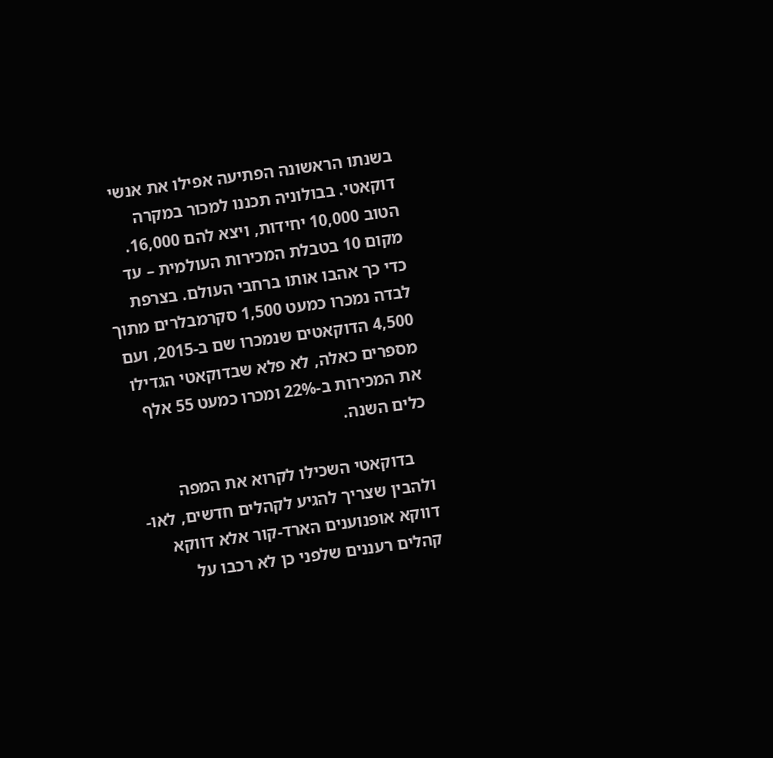בשנתו הראשונה הפתיעה אפילו את אנשי דוקאטי. בבולוניה תכננו למכור במקרה הטוב 10,000 יחידות, ויצא להם 16,000. מקום 10 בטבלת המכירות העולמית – עד כדי כך אהבו אותו ברחבי העולם. בצרפת לבדה נמכרו כמעט 1,500 סקרמבלרים מתוך 4,500 הדוקאטים שנמכרו שם ב-2015, ועם מספרים כאלה, לא פלא שבדוקאטי הגדילו את המכירות ב-22% ומכרו כמעט 55 אלף כלים השנה.

    בדוקאטי השכילו לקרוא את המפה ולהבין שצריך להגיע לקהלים חדשים, לאו-דווקא אופנוענים הארד-קור אלא דווקא קהלים רעננים שלפני כן לא רכבו על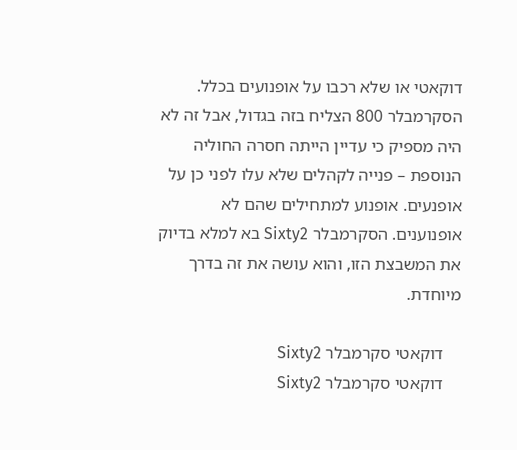דוקאטי או שלא רכבו על אופנועים בכלל. הסקרמבלר 800 הצליח בזה בגדול, אבל זה לא היה מספיק כי עדיין הייתה חסרה החוליה הנוספת – פנייה לקהלים שלא עלו לפני כן על אופנעים. אופנוע למתחילים שהם לא אופנוענים. הסקרמבלר Sixty2 בא למלא בדיוק את המשבצת הזו, והוא עושה את זה בדרך מיוחדת.

    דוקאטי סקרמבלר Sixty2
    דוקאטי סקרמבלר Sixty2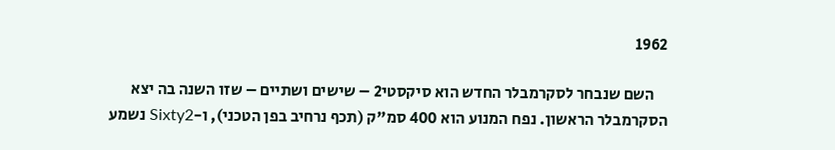1962

    השם שנבחר לסקרמבלר החדש הוא סיקסטי2 – שישים ושתיים – שזו השנה בה יצא הסקרמבלר הראשון. נפח המנוע הוא 400 סמ"ק (תכף נרחיב בפן הטכני), ו-Sixty2 נשמע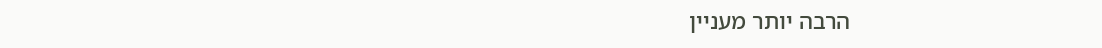הרבה יותר מעניין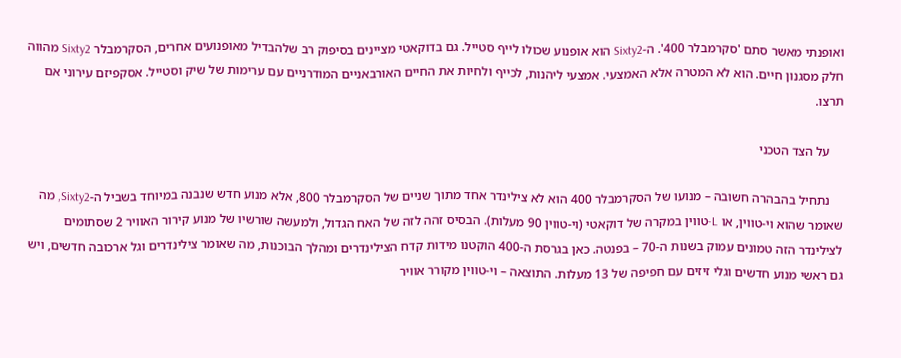ואופנתי מאשר סתם 'סקרמבלר 400'. ה-Sixty2 הוא אופנוע שכולו לייף סטייל. גם בדוקאטי מציינים בסיפוק רב שלהבדיל מאופנועים אחרים, הסקרמבלר Sixty2 מהווה חלק מסגנון חיים. הוא לא המטרה אלא האמצעי. אמצעי ליהנות, לכייף ולחיות את החיים האורבאניים המודרניים עם ערימות של שיק וסטייל. אסקפיזם עירוני אם תרצו.

    על הצד הטכני

    נתחיל בהבהרה חשובה – מנועו של הסקרמבלר 400 הוא לא צילינדר אחד מתוך שניים של הסקרמבלר 800, אלא מנוע חדש שנבנה במיוחד בשביל ה-Sixty2, מה שאומר שהוא וי-טווין, או L-טווין במקרה של דוקאטי (וי-טווין 90 מעלות). הבסיס זהה לזה של האח הגדול, ולמעשה שורשיו של מנוע קירור האוויר 2 שסתומים לצילינדר הזה טמונים עמוק בשנות ה-70 – בפנטה. כאן בגרסת ה-400 הוקטנו מידות קדח הצילינדרים ומהלך הבוכנות, מה שאומר צילינדרים וגל ארכובה חדשים, ויש גם ראשי מנוע חדשים וגלי זיזים עם חפיפה של 13 מעלות. התוצאה – וי-טווין מקורר אוויר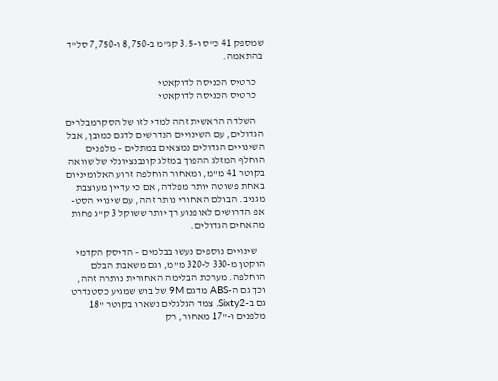שמספק 41 כ"ס ו-3.5 קג"מ ב-8,750 ו-7,750 סל"ד בהתאמה.

    כרטיס הכניסה לדוקאטי
    כרטיס הכניסה לדוקאטי

    השלדה הראשית זהה למדי לזו של הסקרמבלרים הגדולים, עם השינויים הנדרשים לדגם כמובן, אבל השינויים הגדולים נמצאים במתלים – מלפנים הוחלף המזלג ההפוך במזלג קונבנציונלי של שוואה בקוטר 41 מ"מ, ומאחור הוחלפה זרוע האלומיניום באחת פשוטה יותר מפלדה, אם כי עדיין מעוצבת מגניב. הבולם האחורי נותר זהה, עם שינויי הסט-אפ הדרושים לאופנוע רך יותר ששוקל 3 ק"ג פחות מהאחים הגדולים.

    שינויים נוספים נעשו בבלמים – הדיסק הקדמי הוקטן מ-330 ל-320 מ"מ, וגם משאבת הבלם הוחלפה. מערכת הבלימה האחורית נותרה זהה, וכך גם ה-ABS מדגם 9M של בוש שמגיע כסטנדרט גם ב-Sixty2. צמד הגלגלים נשארו בקוטר "18 מלפנים ו-"17 מאחור, רק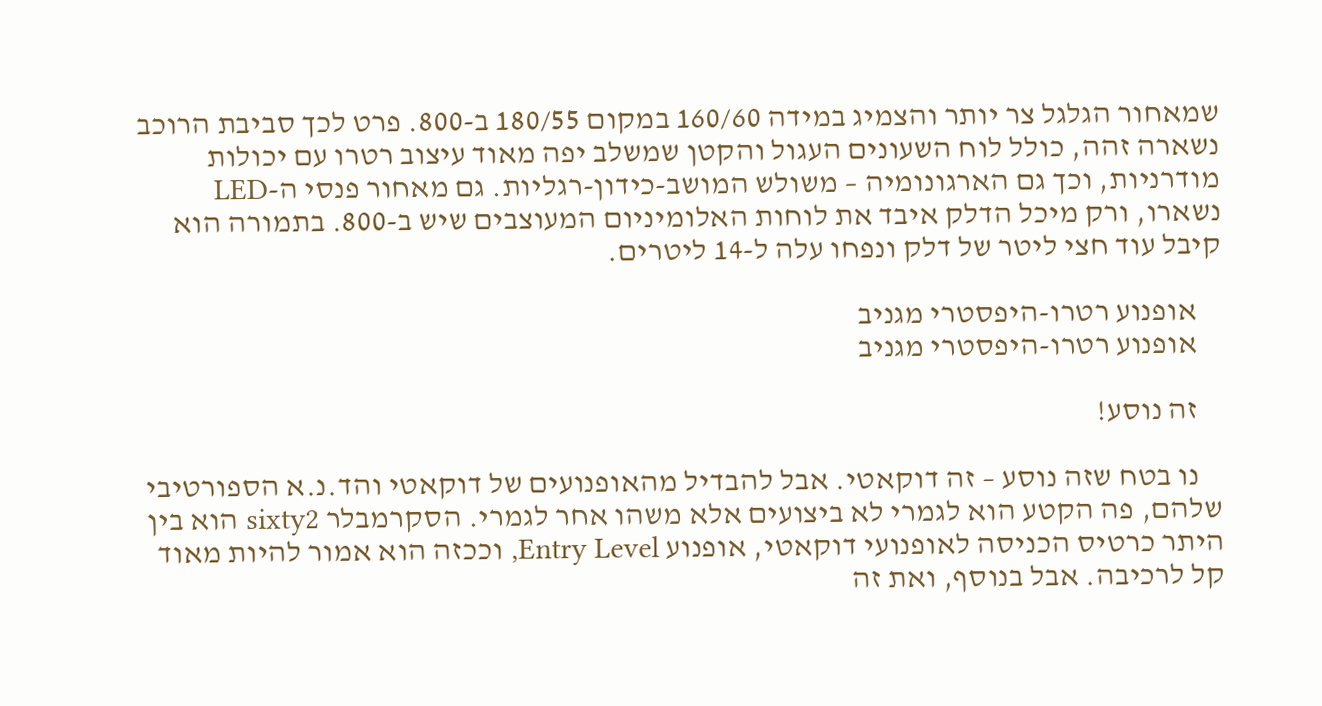שמאחור הגלגל צר יותר והצמיג במידה 160/60 במקום 180/55 ב-800. פרט לכך סביבת הרוכב נשארה זהה, כולל לוח השעונים העגול והקטן שמשלב יפה מאוד עיצוב רטרו עם יכולות מודרניות, וכך גם הארגונומיה – משולש המושב-כידון-רגליות. גם מאחור פנסי ה-LED נשארו, ורק מיכל הדלק איבד את לוחות האלומיניום המעוצבים שיש ב-800. בתמורה הוא קיבל עוד חצי ליטר של דלק ונפחו עלה ל-14 ליטרים.

    אופנוע רטרו-היפסטרי מגניב
    אופנוע רטרו-היפסטרי מגניב

    זה נוסע!

    נו בטח שזה נוסע – זה דוקאטי. אבל להבדיל מהאופנועים של דוקאטי והד.נ.א הספורטיבי שלהם, פה הקטע הוא לגמרי לא ביצועים אלא משהו אחר לגמרי. הסקרמבלר sixty2 הוא בין היתר כרטיס הכניסה לאופנועי דוקאטי, אופנוע Entry Level, וככזה הוא אמור להיות מאוד קל לרכיבה. אבל בנוסף, ואת זה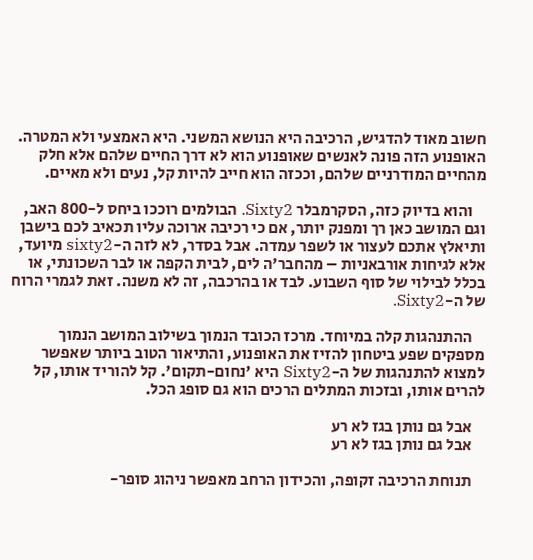חשוב מאוד להדגיש, הרכיבה היא הנושא המשני. היא האמצעי ולא המטרה. האופנוע הזה פונה לאנשים שאופנוע הוא לא דרך החיים שלהם אלא חלק מהחיים המודרניים שלהם, וככזה הוא חייב להיות קל, נעים ולא מאיים.

    והוא בדיוק כזה, הסקרמבלר Sixty2. הבולמים רוככו ביחס ל-800 האב, וגם המושב כאן רך ומפנק יותר, אם כי רכיבה ארוכה עליו תכאיב לכם בישבן ותיאלץ אתכם לעצור או לשפר עמדה. אבל בסדר, לא לזה ה-sixty2 מיועד, אלא לגיחות אורבאניות – מהחבר'ה לים, לבית הקפה או לבר השכונתי, או בכלל לבילוי של סוף השבוע. לבד או בהרכבה, זה לא משנה. זאת לגמרי הרוח של ה-Sixty2.

    ההתנהגות קלה במיוחד. מרכז הכובד הנמוך בשילוב המושב הנמוך מספקים שפע ביטחון להזיז את האופנוע, והתיאור הטוב ביותר שאפשר למצוא להתנהגות של ה-Sixty2 היא 'נחום-תקום'. קל להוריד אותו, קל להרים אותו, ובזכות המתלים הרכים הוא גם סופג הכל.

    אבל גם נותן בגז לא רע
    אבל גם נותן בגז לא רע

    תנוחת הרכיבה זקופה, והכידון הרחב מאפשר ניהוג סופר-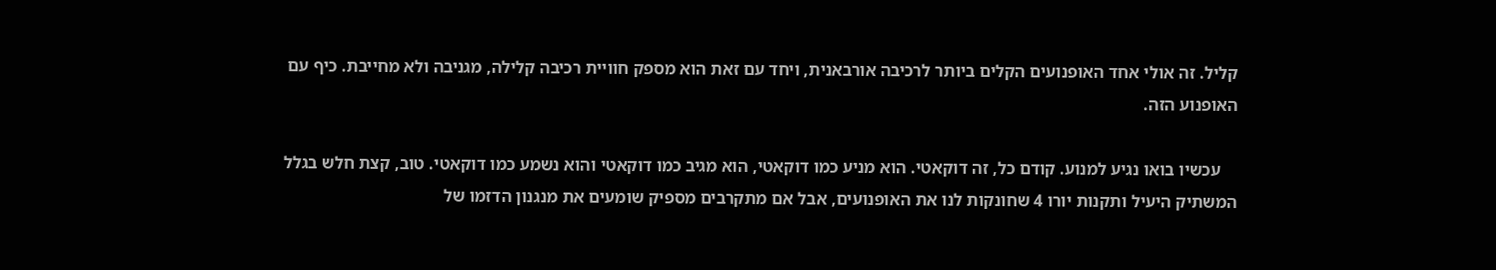קליל. זה אולי אחד האופנועים הקלים ביותר לרכיבה אורבאנית, ויחד עם זאת הוא מספק חוויית רכיבה קלילה, מגניבה ולא מחייבת. כיף עם האופנוע הזה.

    עכשיו בואו נגיע למנוע. קודם כל, זה דוקאטי. הוא מניע כמו דוקאטי, הוא מגיב כמו דוקאטי והוא נשמע כמו דוקאטי. טוב, קצת חלש בגלל המשתיק היעיל ותקנות יורו 4 שחונקות לנו את האופנועים, אבל אם מתקרבים מספיק שומעים את מנגנון הדזמו של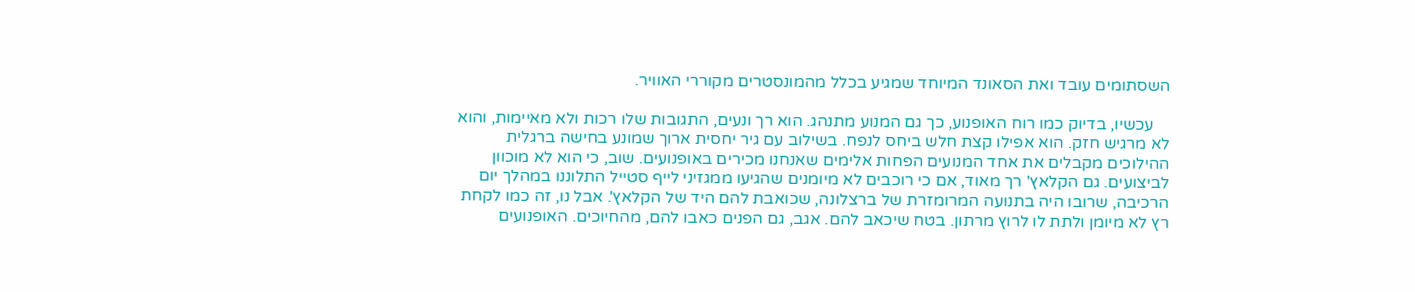השסתומים עובד ואת הסאונד המיוחד שמגיע בכלל מהמונסטרים מקוררי האוויר.

    עכשיו, בדיוק כמו רוח האופנוע, כך גם המנוע מתנהג. הוא רך ונעים, התגובות שלו רכות ולא מאיימות, והוא לא מרגיש חזק. הוא אפילו קצת חלש ביחס לנפח. בשילוב עם גיר יחסית ארוך שמונע בחישה ברגלית ההילוכים מקבלים את אחד המנועים הפחות אלימים שאנחנו מכירים באופנועים. שוב, כי הוא לא מוכוון לביצועים. גם הקלאץ' רך מאוד, אם כי רוכבים לא מיומנים שהגיעו ממגזיני לייף סטייל התלוננו במהלך יום הרכיבה, שרובו היה בתנועה המרומזרת של ברצלונה, שכואבת להם היד של הקלאץ'. אבל נו, זה כמו לקחת רץ לא מיומן ולתת לו לרוץ מרתון. בטח שיכאב להם. אגב, גם הפנים כאבו להם, מהחיוכים. האופנועים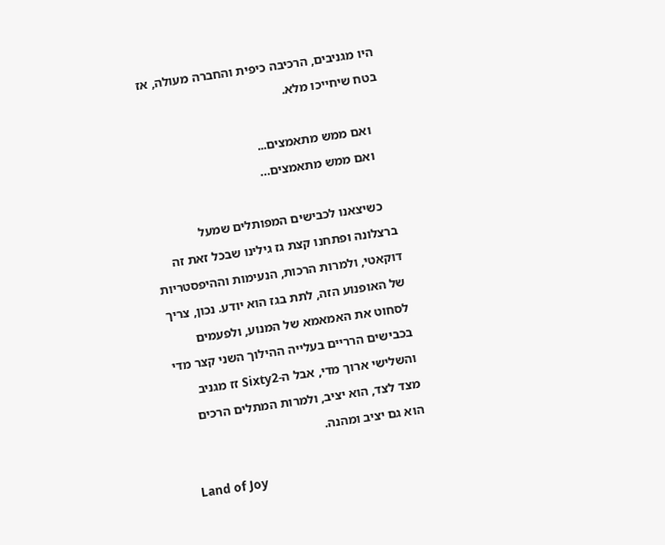היו מגניבים, הרכיבה כיפית והחברה מעולה, אז בטח שיחייכו מלא.

    ואם ממש מתאמצים...
    ואם ממש מתאמצים…

    כשיצאנו לכבישים המפותלים שמעל ברצלונה ופתחנו קצת גז גילינו שבכל זאת זה דוקאטי, ולמרות הרכות, הנעימות וההיפסטריות של האופנוע הזה, לתת בגז הוא יודע. נכון, צריך לסחוט את האמאמא של המנוע, ולפעמים בכבישים הרריים בעלייה ההילוך השני קצר מדי והשלישי ארוך מדי, אבל ה-Sixty2 זז מגניב מצד לצד, הוא יציב, ולמרות המתלים הרכים הוא גם יציב ומהנה.

    Land of Joy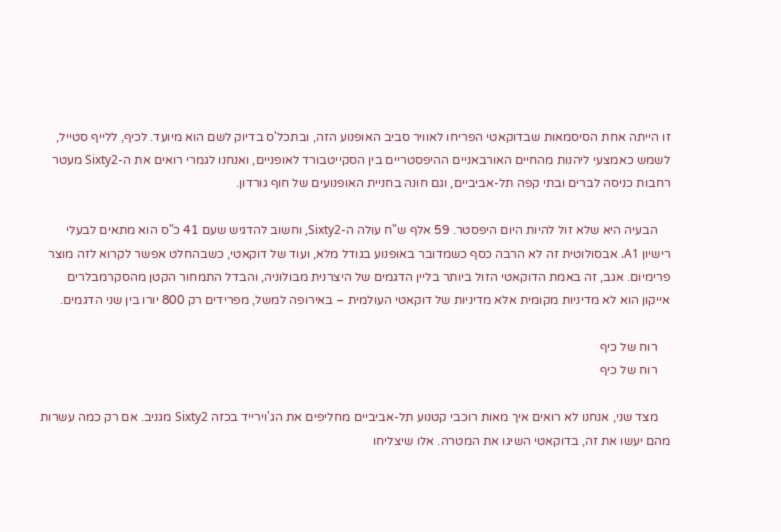זו הייתה אחת הסיסמאות שבדוקאטי הפריחו לאוויר סביב האופנוע הזה, ובתכל'ס בדיוק לשם הוא מיועד. לכיף, ללייף סטייל, לשמש כאמצעי ליהנות מהחיים האורבאניים ההיפסטריים בין הסקייטבורד לאופניים, ואנחנו לגמרי רואים את ה-Sixty2 מעטר רחבות כניסה לברים ובתי קפה תל-אביביים, וגם חונה בחניית האופנועים של חוף גורדון.

    הבעיה היא שלא זול להיות היום היפסטר. 59 אלף ש"ח עולה ה-Sixty2, וחשוב להדגיש שעם 41 כ"ס הוא מתאים לבעלי רישיון A1. אבסולוטית זה לא הרבה כסף כשמדובר באופנוע בגודל מלא, ועוד של דוקאטי, כשבהחלט אפשר לקרוא לזה מוצר פרימיום. אגב, זה באמת הדוקאטי הזול ביותר בליין הדגמים של היצרנית מבולוניה, והבדל התמחור הקטן מהסקרמבלרים אייקון הוא לא מדיניות מקומית אלא מדיניות של דוקאטי העולמית – באירופה למשל, מפרידים רק 800 יורו בין שני הדגמים.

    רוח של כיף
    רוח של כיף

    מצד שני, אנחנו לא רואים איך מאות רוכבי קטנוע תל-אביביים מחליפים את הג'וירייד בכזה Sixty2 מגניב. אם רק כמה עשרות מהם יעשו את זה, בדוקאטי השיגו את המטרה. אלו שיצליחו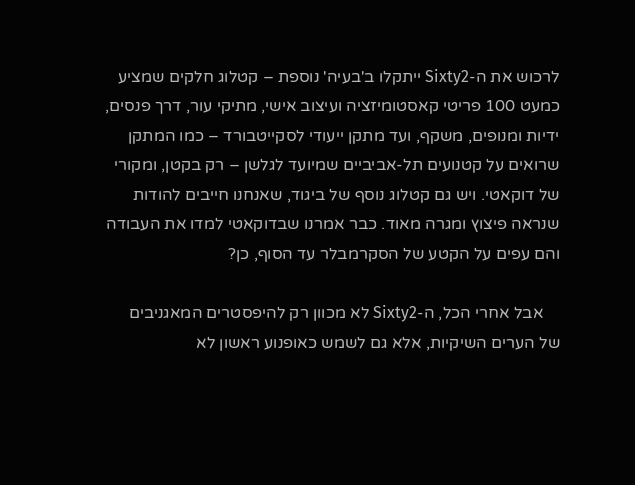לרכוש את ה-Sixty2 ייתקלו ב'בעיה' נוספת – קטלוג חלקים שמציע כמעט 100 פריטי קאסטומיזציה ועיצוב אישי, מתיקי עור, דרך פנסים, ידיות ומנופים, משקף, ועד מתקן ייעודי לסקייטבורד – כמו המתקן שרואים על קטנועים תל-אביביים שמיועד לגלשן – רק בקטן, ומקורי של דוקאטי. ויש גם קטלוג נוסף של ביגוד, שאנחנו חייבים להודות שנראה פיצוץ ומגרה מאוד. כבר אמרנו שבדוקאטי למדו את העבודה והם עפים על הקטע של הסקרמבלר עד הסוף, כן?

    אבל אחרי הכל, ה-Sixty2 לא מכוון רק להיפסטרים המאגניבים של הערים השיקיות, אלא גם לשמש כאופנוע ראשון לא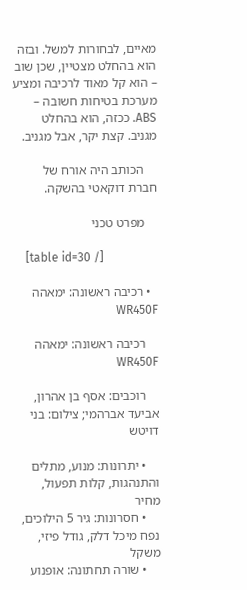מאיים, לבחורות למשל. ובזה הוא בהחלט מצטיין, שכן שוב – הוא קל מאוד לרכיבה ומציע מערכת בטיחות חשובה – ABS. ככזה, הוא בהחלט מגניב. קצת יקר, אבל מגניב.

    הכותב היה אורח של חברת דוקאטי בהשקה.

    מפרט טכני

    [table id=30 /]

  • רכיבה ראשונה: ימאהה WR450F

    רכיבה ראשונה: ימאהה WR450F

    רוכבים: אסף בן אהרון, אביעד אברהמי; צילום: בני דויטש

    • יתרונות: מנוע, מתלים והתנהגות, קלות תפעול, מחיר
    • חסרונות: גיר 5 הילוכים, נפח מיכל דלק, גודל פיזי, משקל
    • שורה תחתונה: אופנוע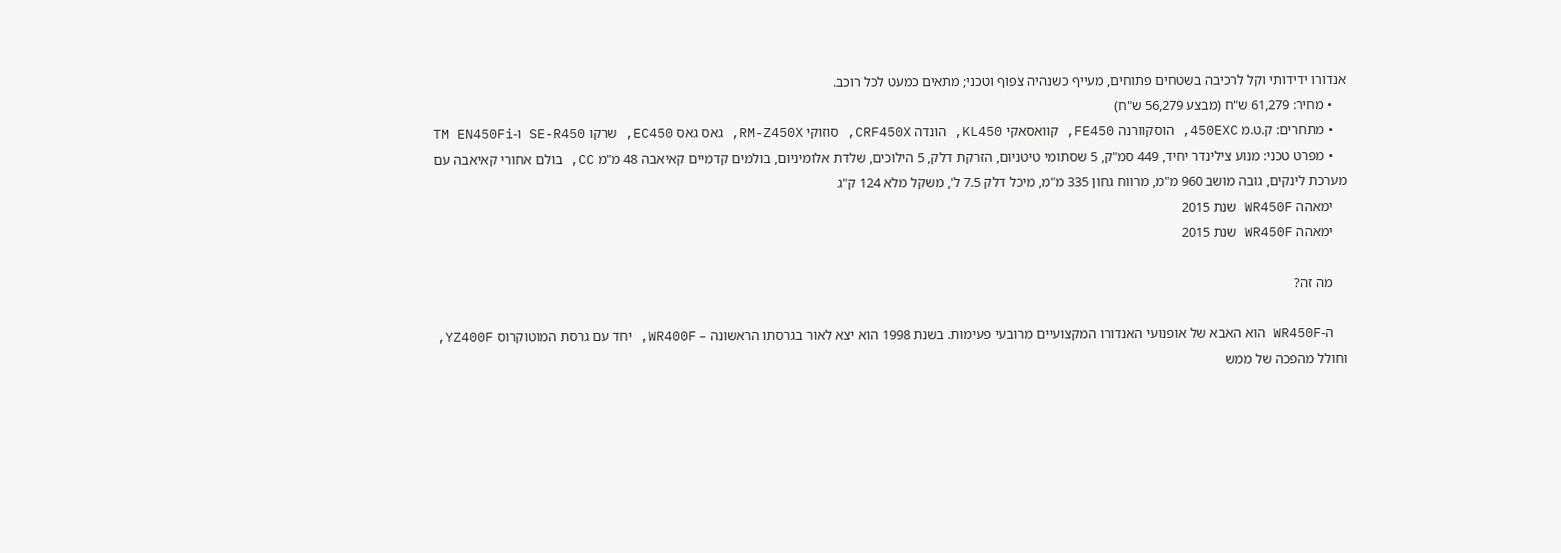אנדורו ידידותי וקל לרכיבה בשטחים פתוחים, מעייף כשנהיה צפוף וטכני; מתאים כמעט לכל רוכב.
    • מחיר: 61,279 ש"ח (מבצע 56,279 ש"ח)
    • מתחרים: ק.ט.מ 450EXC, הוסקוורנה FE450, קוואסאקי KL450, הונדה CRF450X, סוזוקי RM-Z450X, גאס גאס EC450, שרקו SE-R450 ו-TM EN450Fi
    • מפרט טכני: מנוע צילינדר יחיד, 449 סמ"ק, 5 שסתומי טיטניום, הזרקת דלק, 5 הילוכים, שלדת אלומיניום, בולמים קדמיים קאיאבה 48 מ"מ CC, בולם אחורי קאיאבה עם מערכת לינקים, גובה מושב 960 מ"מ, מרווח גחון 335 מ"מ, מיכל דלק 7.5 ל', משקל מלא 124 ק"ג
    ימאהה WR450F שנת 2015
    ימאהה WR450F שנת 2015

    מה זה?

    ה-WR450F הוא האבא של אופנועי האנדורו המקצועיים מרובעי פעימות. בשנת 1998 הוא יצא לאור בגרסתו הראשונה – WR400F, יחד עם גרסת המוטוקרוס YZ400F, וחולל מהפכה של ממש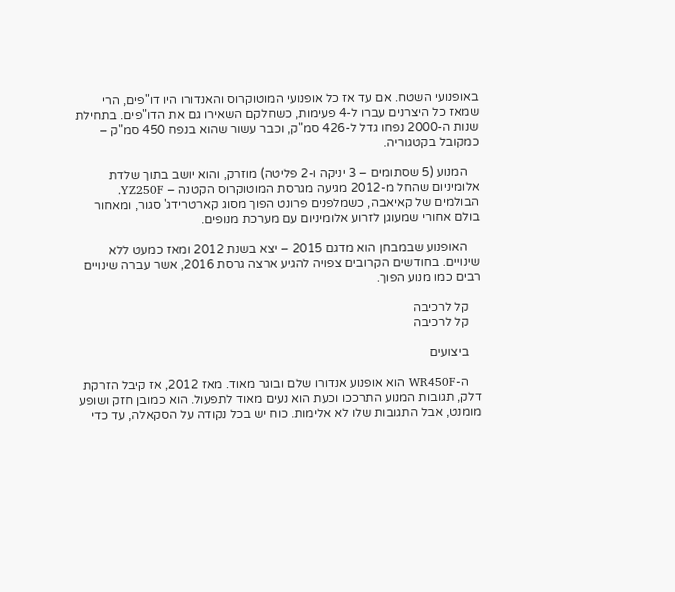באופנועי השטח. אם עד אז כל אופנועי המוטוקרוס והאנדורו היו דו"פים, הרי שמאז כל היצרנים עברו ל-4 פעימות, כשחלקם השאירו גם את הדו"פים. בתחילת שנות ה-2000 נפחו גדל ל-426 סמ"ק, וכבר עשור שהוא בנפח 450 סמ"ק – כמקובל בקטגוריה.

    המנוע (5 שסתומים – 3 יניקה ו-2 פליטה) מוזרק, והוא יושב בתוך שלדת אלומיניום שהחל מ-2012 מגיעה מגרסת המוטוקרוס הקטנה – YZ250F. הבולמים של קאיאבה, כשמלפנים פרונט הפוך מסוג קארטרידג' סגור, ומאחור בולם אחורי שמעוגן לזרוע אלומיניום עם מערכת מנופים.

    האופנוע שבמבחן הוא מדגם 2015 – יצא בשנת 2012 ומאז כמעט ללא שינויים. בחודשים הקרובים צפויה להגיע ארצה גרסת 2016, אשר עברה שינויים רבים כמו מנוע הפוך.

    קל לרכיבה
    קל לרכיבה

    ביצועים

    ה-WR450F הוא אופנוע אנדורו שלם ובוגר מאוד. מאז 2012, אז קיבל הזרקת דלק, תגובות המנוע התרככו וכעת הוא נעים מאוד לתפעול. הוא כמובן חזק ושופע מומנט, אבל התגובות שלו לא אלימות. כוח יש בכל נקודה על הסקאלה, עד כדי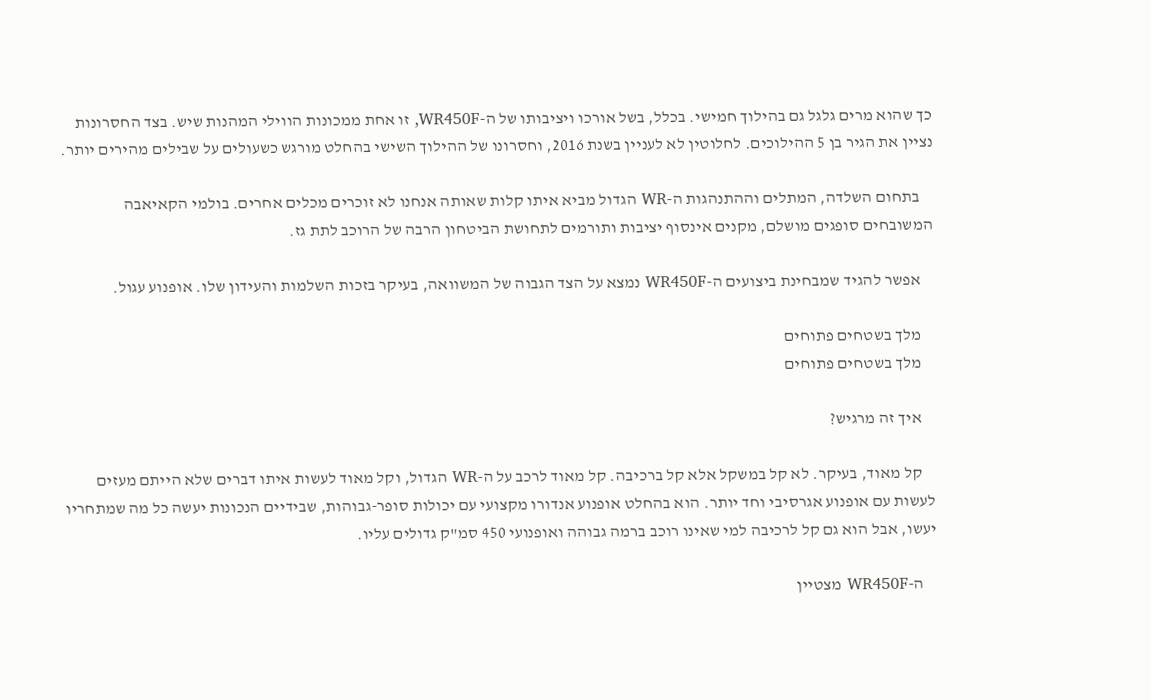כך שהוא מרים גלגל גם בהילוך חמישי. בכלל, בשל אורכו ויציבותו של ה-WR450F, זו אחת ממכונות הווילי המהנות שיש. בצד החסרונות נציין את הגיר בן 5 ההילוכים. לחלוטין לא לעניין בשנת 2016, וחסרונו של ההילוך השישי בהחלט מורגש כשעולים על שבילים מהירים יותר.

    בתחום השלדה, המתלים וההתנהגות ה-WR הגדול מביא איתו קלות שאותה אנחנו לא זוכרים מכלים אחרים. בולמי הקאיאבה המשובחים סופגים מושלם, מקנים אינסוף יציבות ותורמים לתחושת הביטחון הרבה של הרוכב לתת גז.

    אפשר להגיד שמבחינת ביצועים ה-WR450F נמצא על הצד הגבוה של המשוואה, בעיקר בזכות השלמות והעידון שלו. אופנוע עגול.

    מלך בשטחים פתוחים
    מלך בשטחים פתוחים

    איך זה מרגיש?

    קל מאוד, בעיקר. לא קל במשקל אלא קל ברכיבה. קל מאוד לרכב על ה-WR הגדול, וקל מאוד לעשות איתו דברים שלא הייתם מעזים לעשות עם אופנוע אגרסיבי וחד יותר. הוא בהחלט אופנוע אנדורו מקצועי עם יכולות סופר-גבוהות, שבידיים הנכונות יעשה כל מה שמתחריו יעשו, אבל הוא גם קל לרכיבה למי שאינו רוכב ברמה גבוהה ואופנועי 450 סמ"ק גדולים עליו.

    ה-WR450F מצטיין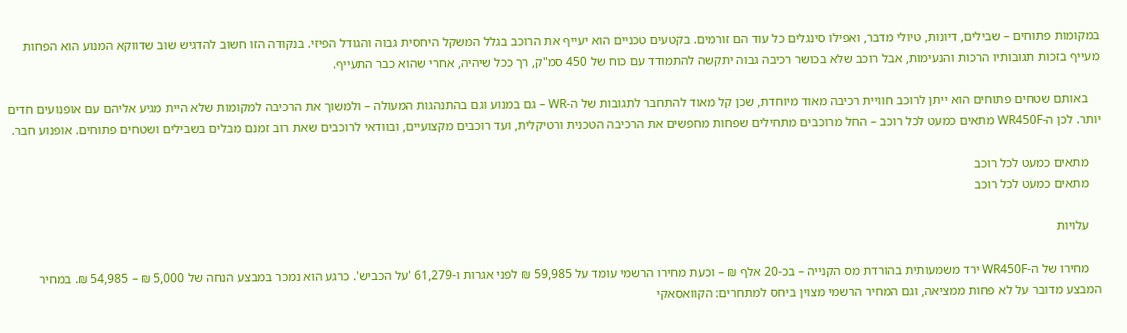במקומות פתוחים – שבילים, דיונות, טיולי מדבר, ואפילו סינגלים כל עוד הם זורמים. בקטעים טכניים הוא יעייף את הרוכב בגלל המשקל היחסית גבוה והגודל הפיזי. בנקודה הזו חשוב להדגיש שוב שדווקא המנוע הוא הפחות מעייף בזכות תגובותיו הרכות והנעימות, אבל רוכב שלא בכושר רכיבה גבוה יתקשה להתמודד עם כוח של 450 סמ"ק, רך ככל שיהיה, אחרי שהוא כבר התעייף.

    באותם שטחים פתוחים הוא ייתן לרוכב חוויית רכיבה מאוד מיוחדת, שכן קל מאוד להתחבר לתגובות של ה-WR – גם במנוע וגם בהתנהגות המעולה – ולמשוך את הרכיבה למקומות שלא היית מגיע אליהם עם אופנועים חדים יותר. לכן ה-WR450F מתאים כמעט לכל רוכב – החל מרוכבים מתחילים שפחות מחפשים את הרכיבה הטכנית ורטיקלית, ועד רוכבים מקצועיים, ובוודאי לרוכבים שאת רוב זמנם מבלים בשבילים ושטחים פתוחים. אופנוע חבר.

    מתאים כמעט לכל רוכב
    מתאים כמעט לכל רוכב

    עלויות

    מחירו של ה-WR450F ירד משמעותית בהורדת מס הקנייה – בכ-20 אלף ₪ – וכעת מחירו הרשמי עומד על 59,985 ₪ לפני אגרות ו-61,279 'על הכביש'. כרגע הוא נמכר במבצע הנחה של 5,000 ₪ – 54,985 ₪. במחיר המבצע מדובר על לא פחות ממציאה, וגם המחיר הרשמי מצוין ביחס למתחרים: הקוואסאקי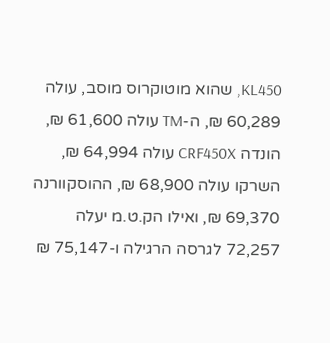KL450, שהוא מוטוקרוס מוסב, עולה 60,289 ₪, ה-TM עולה 61,600 ₪, הונדה CRF450X עולה 64,994 ₪, השרקו עולה 68,900 ₪, ההוסקוורנה 69,370 ₪, ואילו הק.ט.מ יעלה 72,257 לגרסה הרגילה ו-75,147 ₪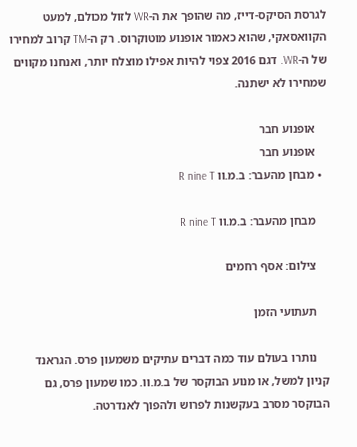לגרסת הסיקס-דייז, מה שהופך את ה-WR לזול מכולם, למעט הקוואסאקי, שהוא כאמור אופנוע מוטוקרוס. רק ה-TM קרוב למחירו של ה-WR. דגם 2016 צפוי להיות אפילו מוצלח יותר, ואנחנו מקווים שמחירו לא ישתנה.

    אופנוע חבר
    אופנוע חבר
  • מבחן מהעבר: ב.מ.וו R nine T

    מבחן מהעבר: ב.מ.וו R nine T

    צילום: אסף רחמים

    תעתועי הזמן

    נותרו בעולם עוד כמה דברים עתיקים משמעון פרס. הגראנד קניון למשל, או מנוע הבוקסר של ב.מ.וו. כמו שמעון פרס, גם הבוקסר מסרב בעקשנות לפרוש ולהפוך לאנדרטה.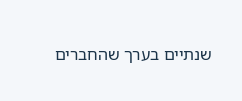שנתיים בערך שהחברים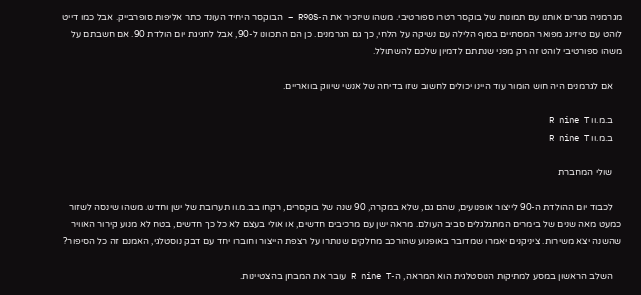מגרמניה מגרים אותנו עם תמונות של בוקסר רטרו ספורטיבי. משהו שיזכיר את ה-R90S – הבוקסר היחיד העונד כתר אליפות סופרבייק. אבל כמו דייט לוהט עם טיזינג מפואר המסתיים בסוף הלילה עם נשיקה על הלחי, כך גם הגרמנים. כן הם התכוונו ל-90, אבל לחגיגת יום הולדת 90. אם חשבתם על משהו ספורטיבי לוהט זה רק מפני שנתתם לדמיון שלכם להשתולל.

    אם לגרמנים היה חוש הומור עוד היינו יכולים לחשוב שזו בדיחה של אנשי שיווק בוואריים.

    ב.מ.וו R nine T
    ב.מ.וו R nine T

    שולי המחברת

    לכבוד יום ההולדת ה-90 לייצור אופנועים, שהם גם, שלא במקרה, 90 שנה של בוקסרים, רקחו בב.מ.וו תערובת של ישן וחדש. משהו שינסה לשזור כמעט מאה שנים של בימרים המתגלגלים סביב העולם. מראה ישן עם מרכיבים חדשים, או אולי בעצם לא כל כך חדשים, בטח לא מנוע קירור האוויר שהשנה יצא משירות. ציניקנים יאמרו שמדובר באופנוע שהורכב מחלקים שנותרו על רצפת הייצור וחוברו יחד עם דבק נוסטלגי, האמנם זה כל הסיפור?

    השלב הראשון במסע למתיקות הנוסטלגית הוא המראה, ה-R nine T עובר את המבחן בהצטיינות.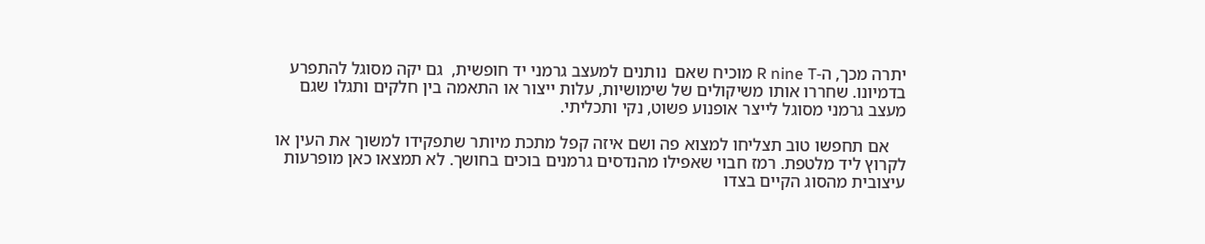יתרה מכך, ה-R nine T מוכיח שאם  נותנים למעצב גרמני יד חופשית,  גם יקה מסוגל להתפרע בדמיונו. שחררו אותו משיקולים של שימושיות, עלות ייצור או התאמה בין חלקים ותגלו שגם מעצב גרמני מסוגל לייצר אופנוע פשוט, נקי ותכליתי.

    אם תחפשו טוב תצליחו למצוא פה ושם איזה קפל מתכת מיותר שתפקידו למשוך את העין או לקרוץ ליד מלטפת. רמז חבוי שאפילו מהנדסים גרמנים בוכים בחושך. לא תמצאו כאן מופרעות עיצובית מהסוג הקיים בצדו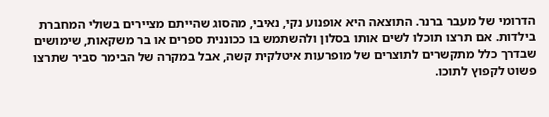הדרומי של מעבר ברנר. התוצאה היא אופנוע נקי, נאיבי, מהסוג שהייתם מציירים בשולי המחברת בילדות. אם תרצו תוכלו לשים אותו בסלון ולהשתמש בו ככוננית ספרים או בר משקאות, שימושים שבדרך כלל מתקשרים לתוצרים של מופרעות איטלקית קשה, אבל במקרה של הבימר סביר שתרצו פשוט לקפוץ לתוכו.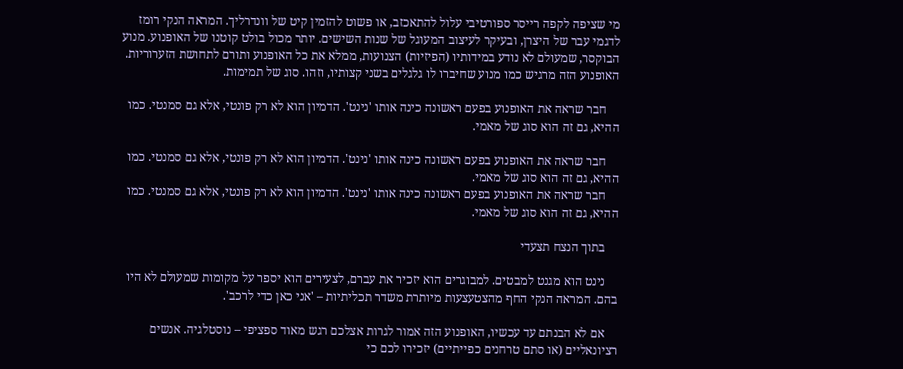מי שציפה לקפה רייסר ספורטיבי עלול להתאכזב, או פשוט להזמין קיט של וונדרליך. המראה הנקי רומז לדגמי עבר של היצרן, ובעיקר לעיצוב המעוגל של שנות השישים. יותר מכול בולט קוטנו של האופנוע. מנוע הבוקסר, שמעולם לא נודע במידותיו (הפיזיות) הצנועות, ממלא את כל האופנוע ותורם לתחושת הזערוריות. האופנוע הזה מרגיש כמו מנוע שחיברו לו גלגלים בשני קצותיו, וזהו. סוג של תמימות.

    חבר שראה את האופנוע בפעם ראשונה כינה אותו 'נינט'. הדמיון הוא לא רק פונטי, אלא גם סמנטי. כמו ההיא, גם זה הוא סוג של מאמי.

    חבר שראה את האופנוע בפעם ראשונה כינה אותו 'נינט'. הדמיון הוא לא רק פונטי, אלא גם סמנטי. כמו ההיא, גם זה הוא סוג של מאמי.
    חבר שראה את האופנוע בפעם ראשונה כינה אותו 'נינט'. הדמיון הוא לא רק פונטי, אלא גם סמנטי. כמו ההיא, גם זה הוא סוג של מאמי.

    בתוך הנצח תצעדי

    נינט הוא מגנט למבטים. למבוגרים הוא יזכיר את עברם, לצעירים הוא יספר על מקומות שמעולם לא היו בהם. המראה הנקי החף מהצטעצעות מיותרת משדר תכליתיות – 'אני כאן כדי לרכב'.

    אם לא הבנתם עד עכשיו, האופנוע הזה אמור לגרות אצלכם רגש מאוד ספציפי – נוסטלגיה. אנשים רציונאליים (או סתם טרחנים כפייתיים) יזכירו לכם כי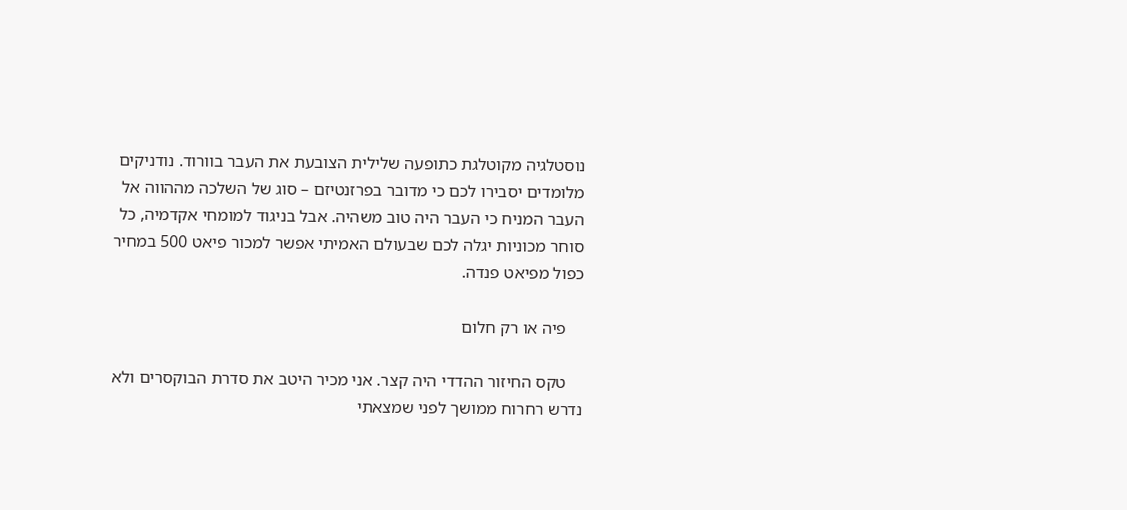נוסטלגיה מקוטלגת כתופעה שלילית הצובעת את העבר בוורוד. נודניקים מלומדים יסבירו לכם כי מדובר בפרזנטיזם – סוג של השלכה מההווה אל העבר המניח כי העבר היה טוב משהיה. אבל בניגוד למומחי אקדמיה, כל סוחר מכוניות יגלה לכם שבעולם האמיתי אפשר למכור פיאט 500 במחיר כפול מפיאט פנדה.

    פיה או רק חלום

    טקס החיזור ההדדי היה קצר. אני מכיר היטב את סדרת הבוקסרים ולא נדרש רחרוח ממושך לפני שמצאתי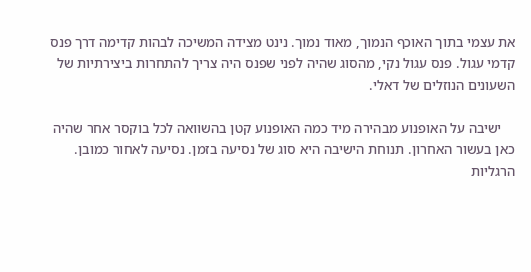את עצמי בתוך האוכף הנמוך, מאוד נמוך. נינט מצידה המשיכה לבהות קדימה דרך פנס קדמי עגול. פנס עגול נקי, מהסוג שהיה לפני שפנס היה צריך להתחרות ביצירתיות של השעונים הנוזלים של דאלי.

    ישיבה על האופנוע מבהירה מיד כמה האופנוע קטן בהשוואה לכל בוקסר אחר שהיה כאן בעשור האחרון. תנוחת הישיבה היא סוג של נסיעה בזמן. נסיעה לאחור כמובן. הרגליות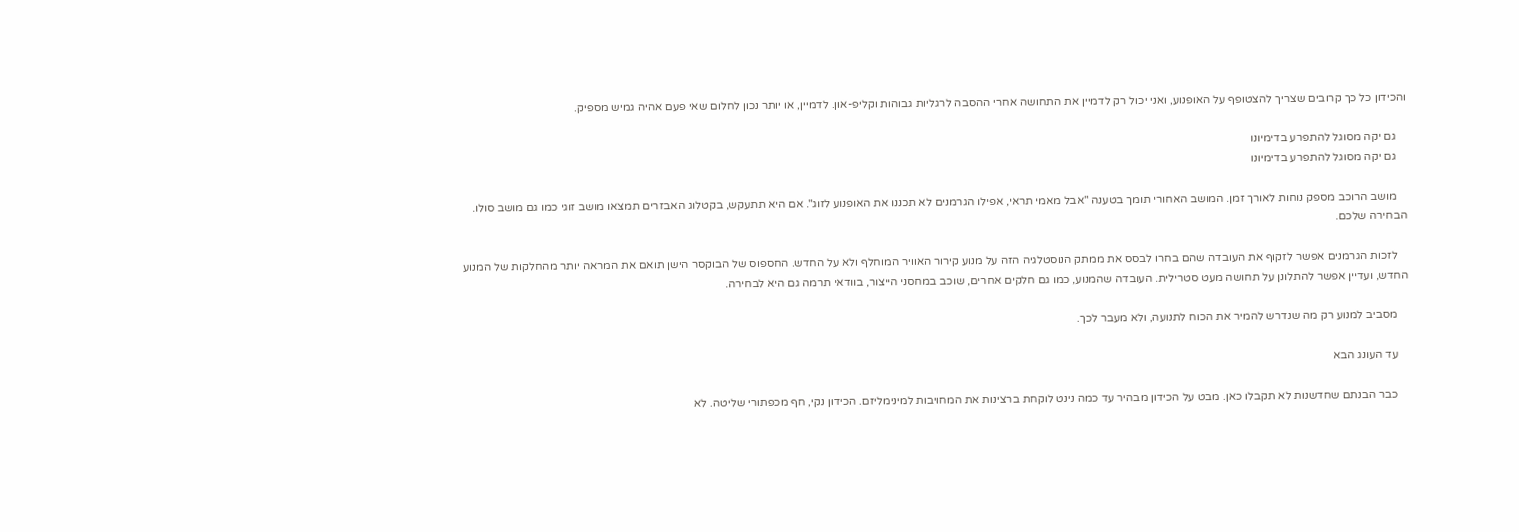והכידון כל כך קרובים שצריך להצטופף על האופנוע, ואני יכול רק לדמיין את התחושה אחרי ההסבה לרגליות גבוהות וקליפ-און. לדמיין, או יותר נכון לחלום שאי פעם אהיה גמיש מספיק.

    גם יקה מסוגל להתפרע בדימיונו
    גם יקה מסוגל להתפרע בדימיונו

    מושב הרוכב מספק נוחות לאורך זמן. המושב האחורי תומך בטענה "אבל מאמי תראי, אפילו הגרמנים לא תכננו את האופנוע לזוג". אם היא תתעקש, בקטלוג האבזרים תמצאו מושב זוגי כמו גם מושב סולו. הבחירה שלכם.

    לזכות הגרמנים אפשר לזקוף את העובדה שהם בחרו לבסס את ממתק הנוסטלגיה הזה על מנוע קירור האוויר המוחלף ולא על החדש. החספוס של הבוקסר הישן תואם את המראה יותר מהחלקות של המנוע החדש, ועדיין אפשר להתלונן על תחושה מעט סטרילית. העובדה שהמנוע, כמו גם חלקים אחרים, שוכב במחסני הייצור, בוודאי תרמה גם היא לבחירה.

    מסביב למנוע רק מה שנדרש להמיר את הכוח לתנועה, ולא מעבר לכך.

    עד העונג הבא

    כבר הבנתם שחדשנות לא תקבלו כאן. מבט על הכידון מבהיר עד כמה נינט לוקחת ברצינות את המחויבות למינימליזם. הכידון נקי, חף מכפתורי שליטה. לא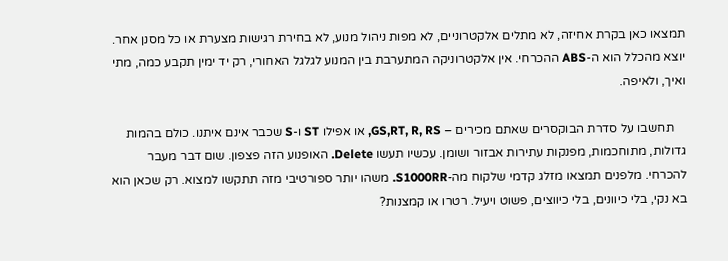תמצאו כאן בקרת אחיזה, לא מתלים אלקטרוניים, לא מפות ניהול מנוע, לא בחירת רגישות מצערת או כל מסנן אחר. יוצא מהכלל הוא ה-ABS ההכרחי. אין אלקטרוניקה המתערבת בין המנוע לגלגל האחורי, רק יד ימין תקבע כמה, מתי ואיך, ולאיפה.

    תחשבו על סדרת הבוקסרים שאתם מכירים – GS,RT, R, RS, או אפילו ST ו-S שכבר אינם איתנו. כולם בהמות גדולות, מתוחכמות, מפנקות עתירות אבזור ושומן. עכשיו תעשו Delete. האופנוע הזה פצפון. שום דבר מעבר להכרחי. מלפנים תמצאו מזלג קדמי שלקוח מה-S1000RR. משהו יותר ספורטיבי מזה תתקשו למצוא. רק שכאן הוא בא נקי, בלי כיוונים, בלי כיווצים, פשוט ויעיל. רטרו או קמצנות?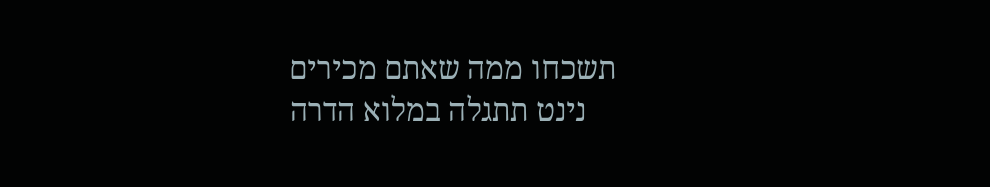תשכחו ממה שאתם מכירים
    נינט תתגלה במלוא הדרה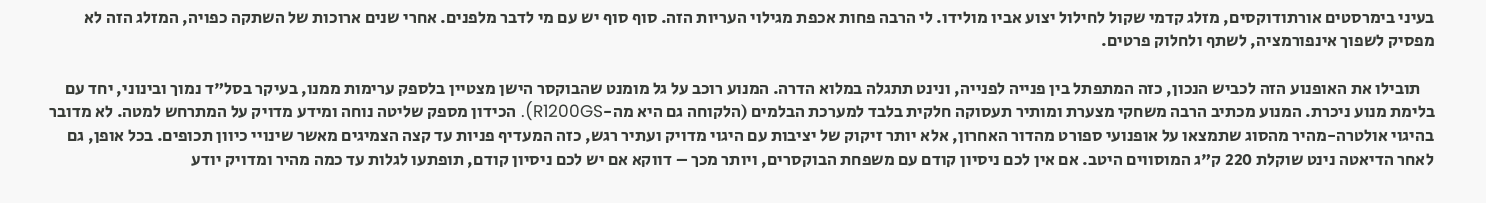בעיני בימרסטים אורתודוקסים, מזלג קדמי שקול לחילול יצוע אביו מולידו. לי הרבה פחות אכפת מגילוי העריות הזה. סוף סוף יש עם מי לדבר מלפנים. אחרי שנים ארוכות של השתקה כפויה, המזלג הזה לא מפסיק לשפוך אינפורמציה, לשתף ולחלוק פרטים.

    תובילו את האופנוע הזה לכביש הנכון, כזה המתפתל בין פנייה לפנייה, ונינט תתגלה במלוא הדרה. המנוע רוכב על גל מומנט שהבוקסר הישן מצטיין בלספק ערימות ממנו, בעיקר בסל"ד נמוך ובינוני, יחד עם בלימת מנוע ניכרת. המנוע מכתיב הרבה משחקי מצערת ומותיר תעסוקה חלקית בלבד למערכת הבלמים (הלקוחה גם היא מה-R1200GS). הכידון מספק שליטה נוחה ומידע מדויק על המתרחש למטה. לא מדובר בהיגוי אולטרה-מהיר מהסוג שתמצאו על אופנועי ספורט מהדור האחרון, אלא יותר זיקוק של יציבות עם היגוי מדויק ועתיר רגש, כזה המעדיף פניות עד קצה הצמיגים מאשר שינויי כיוון תכופים. בכל אופן, גם לאחר הדיאטה נינט שוקלת 220 ק"ג המוסווים היטב. אם אין לכם ניסיון קודם עם משפחת הבוקסרים, ויותר מכך – דווקא אם יש לכם ניסיון קודם, תופתעו לגלות עד כמה מהיר ומדויק יודע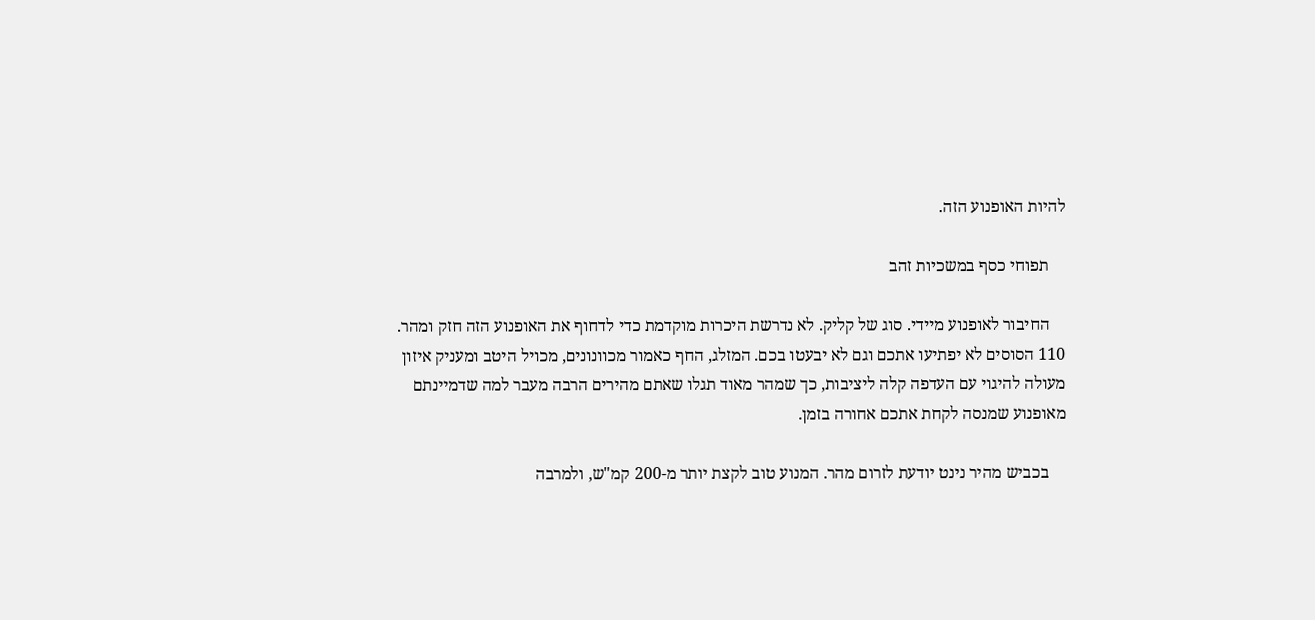להיות האופנוע הזה.

    תפוחי כסף במשכיות זהב

    החיבור לאופנוע מיידי. סוג של קליק. לא נדרשת היכרות מוקדמת כדי לדחוף את האופנוע הזה חזק ומהר. 110 הסוסים לא יפתיעו אתכם וגם לא יבעטו בכם. המזלג, החף כאמור מכוונונים, מכויל היטב ומעניק איזון מעולה להיגוי עם העדפה קלה ליציבות, כך שמהר מאוד תגלו שאתם מהירים הרבה מעבר למה שדמיינתם מאופנוע שמנסה לקחת אתכם אחורה בזמן.

    בכביש מהיר נינט יודעת לזרום מהר. המנוע טוב לקצת יותר מ-200 קמ"ש, ולמרבה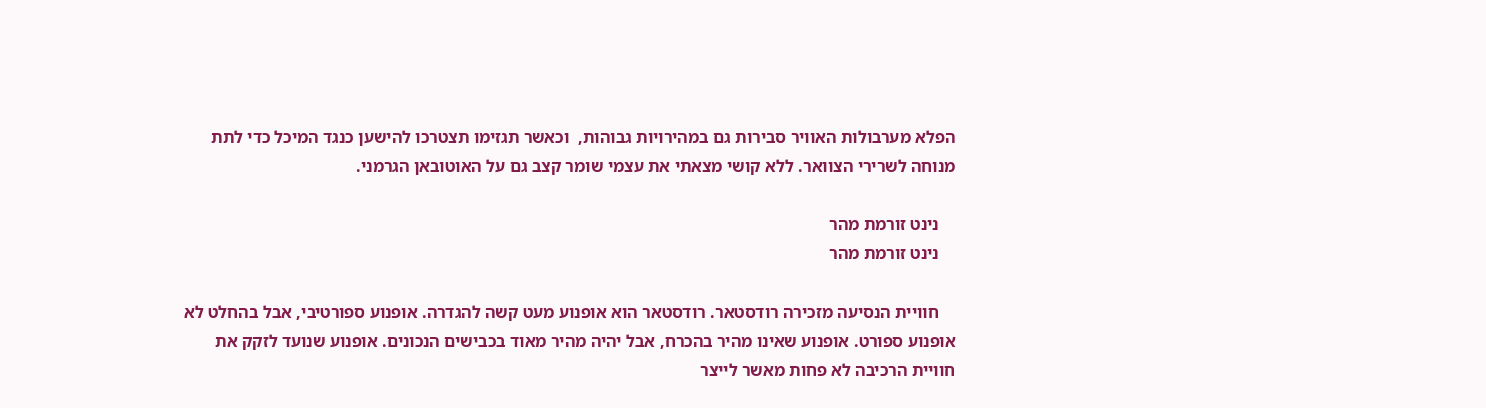הפלא מערבולות האוויר סבירות גם במהירויות גבוהות,  וכאשר תגזימו תצטרכו להישען כנגד המיכל כדי לתת מנוחה לשרירי הצוואר. ללא קושי מצאתי את עצמי שומר קצב גם על האוטובאן הגרמני.

    נינט זורמת מהר
    נינט זורמת מהר

    חוויית הנסיעה מזכירה רודסטאר. רודסטאר הוא אופנוע מעט קשה להגדרה. אופנוע ספורטיבי, אבל בהחלט לא אופנוע ספורט. אופנוע שאינו מהיר בהכרח, אבל יהיה מהיר מאוד בכבישים הנכונים. אופנוע שנועד לזקק את חוויית הרכיבה לא פחות מאשר לייצר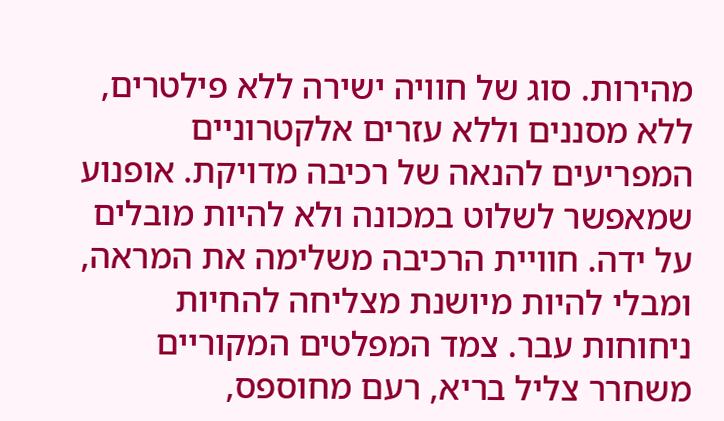מהירות. סוג של חוויה ישירה ללא פילטרים, ללא מסננים וללא עזרים אלקטרוניים המפריעים להנאה של רכיבה מדויקת. אופנוע שמאפשר לשלוט במכונה ולא להיות מובלים על ידה. חוויית הרכיבה משלימה את המראה, ומבלי להיות מיושנת מצליחה להחיות ניחוחות עבר. צמד המפלטים המקוריים משחרר צליל בריא, רעם מחוספס,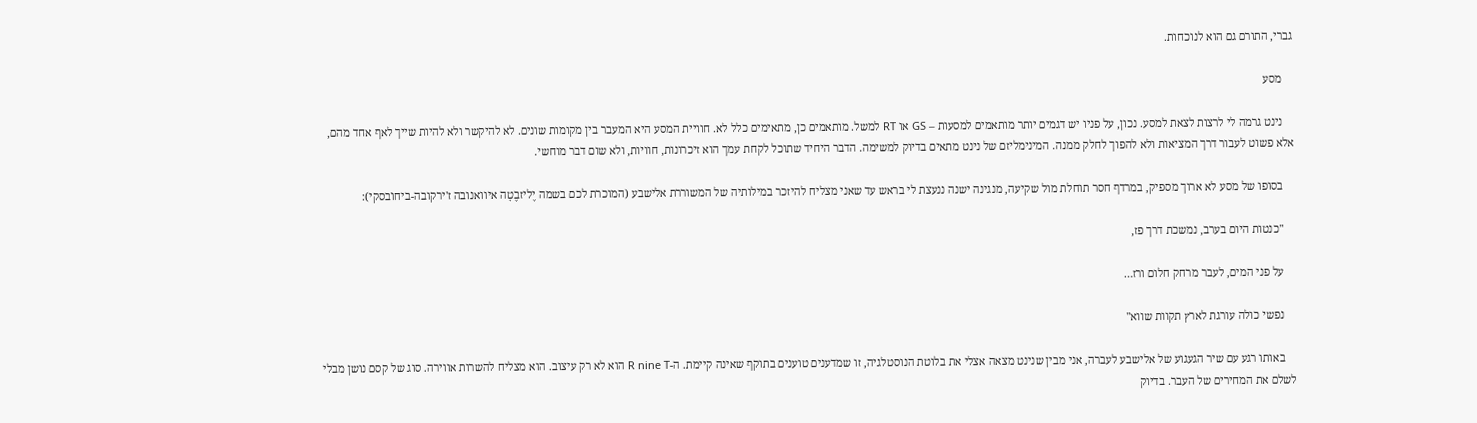גברי, התורם גם הוא לנוכחות.

    מסע

    נינט גרמה לי לרצות לצאת למסע. נכון, על פניו יש דגמים יותר מותאמים למסעות – GS או RT למשל. מותאמים כן, מתאימים כלל לא. חוויית המסע היא המעבר בין מקומות שונים. לא להיקשר ולא להיות שייך לאף אחד מהם, אלא פשוט לעבור דרך המציאות ולא להפוך לחלק ממנה. המינימליזם של נינט מתאים בדיוק למשימה. הדבר היחיד שתוכל לקחת עמך הוא זיכרונות, חוויות, ולא שום דבר מוחשי.

    בסופו של מסע לא ארוך מספיק, במרדף חסר תוחלת מול שקיעה, מנגינה ישנה ננעצת לי בראש עד שאני מצליח להיזכר במילותיה של המשוררת אלישבע (המוכרת לכם בשמה יֶליזבֶטָה איוואנובה ז'ירקובה-ביחוֹבסקי):

    "כנטות היום בערב, נמשכת דרך פז,

    על פני המים, לעבר מרחק חלום ורז…

    נפשי כולה עורגת לארץ תקוות שווא"

    באותו רגע עם שיר הגעגוע של אלישבע לעברה, אני מבין שנינט מצאה אצלי את בלוטת הנוסטלגיה, זו שמדענים טוענים בתוקף שאינה קיימת. ה-R nine T הוא לא רק עיצוב. הוא מצליח להשרות אווירה. סוג של קסם נושן מבלי לשלם את המחירים של העבר. בדיוק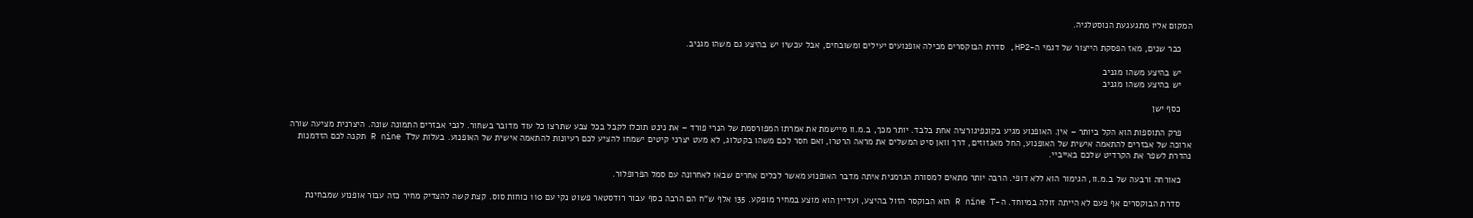המקום אליו מתגעגעת הנוסטלגיה.

    כבר שנים, מאז הפסקת הייצור של דגמי ה-HP2, סדרת הבוקסרים מכילה אופנועים יעילים ומשובחים, אבל עכשיו יש בהיצע גם משהו מגניב.

    יש בהיצע משהו מגניב
    יש בהיצע משהו מגניב

    כסף ישן

    פרק התוספות הוא הקל ביותר – אין. האופנוע מגיע בקונפיגורציה אחת בלבד. יותר מכך, ב.מ.וו מיישמת את אמרתו המפורסמת של הנרי פורד – את נינט תוכלו לקבל בכל צבע שתרצו כל עוד מדובר בשחור. לגבי אבזרים התמונה שונה. היצרנית מציעה שורה ארוכה של אבזרים להתאמה אישית של האופנוע, החל מאגזוזים, דרך וואן סיט המשלים את מראה הרטרו, ואם חסר לכם משהו בקטלוג, לא מעט יצרני קיטים ישמחו להציע לכם רעיונות להתאמה אישית של האופנוע. בעלות עלR nine T תקנה לכם הזדמנות נהדרת לשפר את הקרדיט שלכם באייביי.

    כאורחה ורבעה של ב.מ.וו, הגימור הוא ללא דופי. הרבה יותר מתאים למסורת הגרמנית איתה מדבר האופנוע מאשר לכלים אחרים שבאו לאחרונה עם סמל הפרופלור.

    סדרת הבוקסרים אף פעם לא הייתה זולה במיוחד. ה-R nine T הוא הבוקסר הזול בהיצע, ועדיין הוא מוצע במחיר מופקע. 135 אלף ש"ח הם הרבה כסף עבור רודסטאר פשוט נקי עם 110 כוחות סוס. קצת קשה להצדיק מחיר כזה עבור אופנוע שמבחינת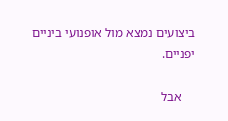ביצועים נמצא מול אופנועי ביניים יפניים.

    אבל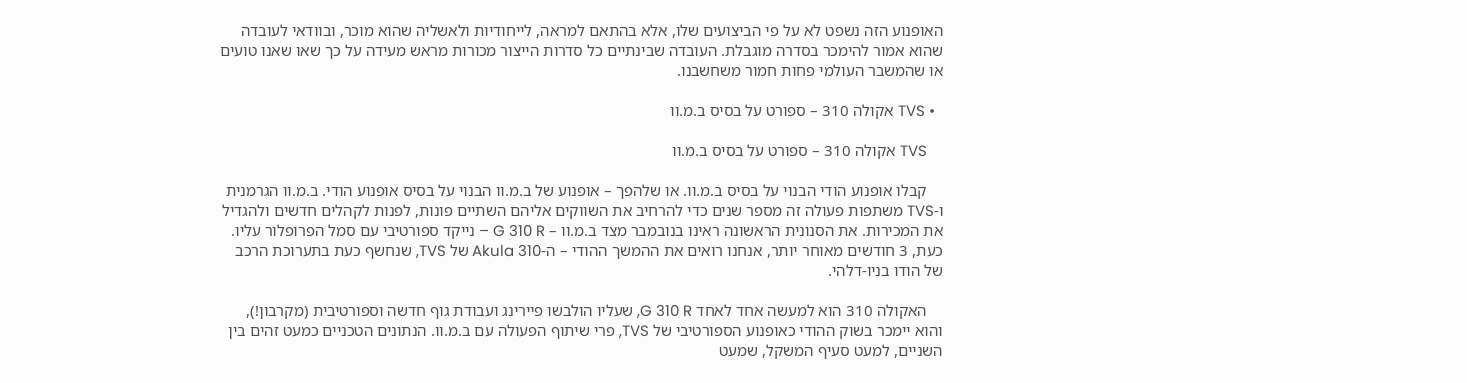האופנוע הזה נשפט לא על פי הביצועים שלו, אלא בהתאם למראה, לייחודיות ולאשליה שהוא מוכר, ובוודאי לעובדה שהוא אמור להימכר בסדרה מוגבלת. העובדה שבינתיים כל סדרות הייצור מכורות מראש מעידה על כך שאו שאנו טועים או שהמשבר העולמי פחות חמור משחשבנו.

  • TVS אקולה 310 – ספורט על בסיס ב.מ.וו

    TVS אקולה 310 – ספורט על בסיס ב.מ.וו

    קבלו אופנוע הודי הבנוי על בסיס ב.מ.וו. או שלהפך – אופנוע של ב.מ.וו הבנוי על בסיס אופנוע הודי. ב.מ.וו הגרמנית ו-TVS משתפות פעולה זה מספר שנים כדי להרחיב את השווקים אליהם השתיים פונות, לפנות לקהלים חדשים ולהגדיל את המכירות. את הסנונית הראשונה ראינו בנובמבר מצד ב.מ.וו – G 310 R – נייקד ספורטיבי עם סמל הפרופלור עליו. כעת, 3 חודשים מאוחר יותר, אנחנו רואים את ההמשך ההודי – ה-Akula 310 של TVS, שנחשף כעת בתערוכת הרכב של הודו בניו-דלהי.

    האקולה 310 הוא למעשה אחד לאחד G 310 R, שעליו הולבשו פיירינג ועבודת גוף חדשה וספורטיבית (מקרבון!), והוא יימכר בשוק ההודי כאופנוע הספורטיבי של TVS, פרי שיתוף הפעולה עם ב.מ.וו. הנתונים הטכניים כמעט זהים בין השניים, למעט סעיף המשקל, שמעט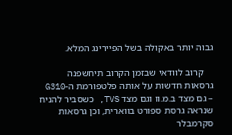גבוה יותר באקולה בשל הפיירינג המלא.

    קרוב לוודאי שבזמן הקרוב תיחשפנה גרסאות חדשות על אותה פלטפורמת ה-G310 – גם מצד ב.מ.וו וגם מצד TVS, כשסביר להניח שנראה גרסת ספורט בווארית, וכן גרסאות סקרמבלר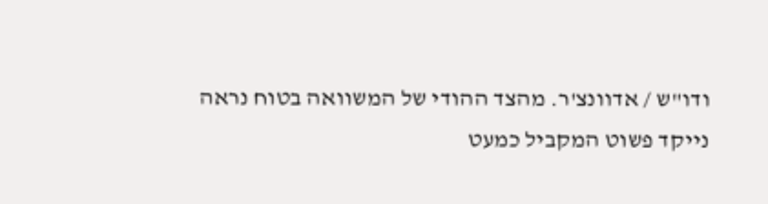ודו"ש / אדוונצ'ר. מהצד ההודי של המשוואה בטוח נראה נייקד פשוט המקביל כמעט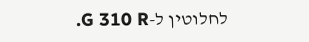לחלוטין ל-G 310 R.